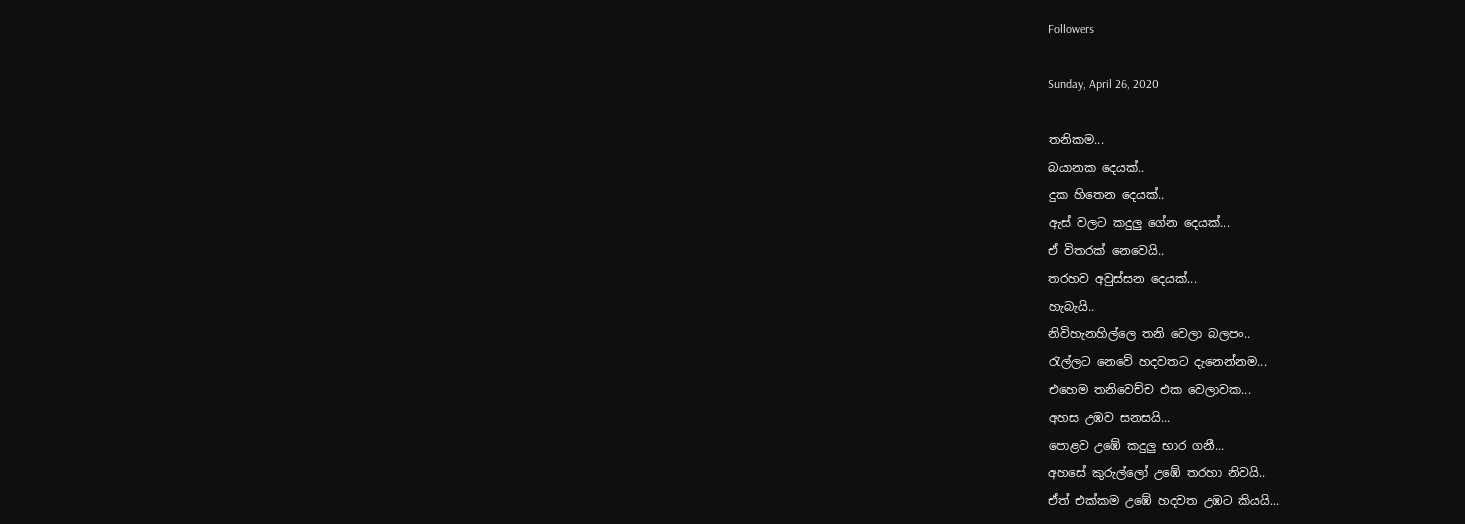Followers

Sunday, April 26, 2020

තනිකම...
බයානක දෙයක්..
දුක හිතෙන දෙයක්..
ඇස් වලට කදුලු ගේන දෙයක්...
ඒ විතරක් නෙවෙයි..
තරහව අවුස්සන දෙයක්...
හැබැයි..
නිවිහැනහිල්ලෙ තනි වෙලා බලපං..
රැල්ලට නෙවේ හදවතට දැනෙන්නම...
එහෙම තනිවෙච්ච එක වෙලාවක...
අහස උඹව සනසයි...
පොළව උඹේ කදුලු භාර ගනී...
අහසේ කුරුල්ලෝ උඹේ තරහා නිවයි..
ඒත් එක්කම උඹේ හදවත උඹට කියයි...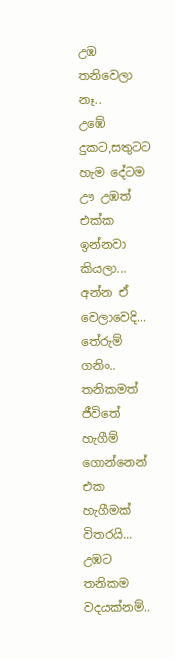උඹ තනිවෙලා නෑ..
උඹේ දුකට,සතුටට හැම දේටම ඌ උඹත් එක්ක ඉන්නවා කියලා...
අන්න ඒ වෙලාවෙදි...
තේරුම් ගනිං..
තනිකමත් ජීවිතේ හැගීම් ගොන්නෙන් එක හැගීමක් විතරයි...
උඹට තනිකම වදයක්නම්..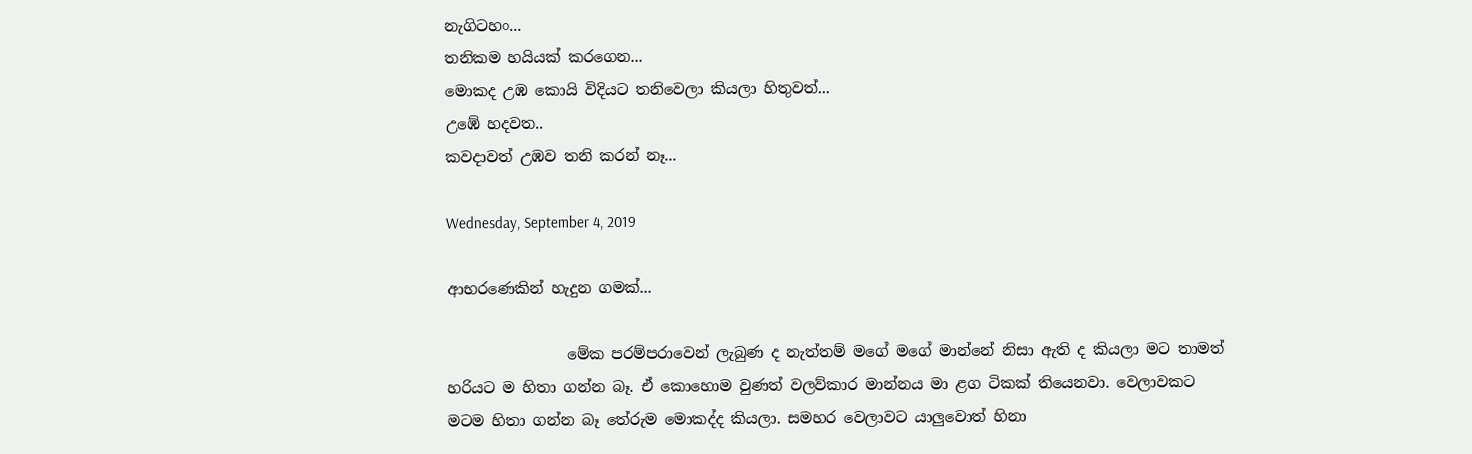නැගිටහං...
තනිකම හයියක් කරගෙන...
මොකද උඹ කොයි විදියට තනිවෙලා කියලා හිතුවත්...
උඹේ හදවත..
කවදාවත් උඹව තනි කරන් නෑ...

Wednesday, September 4, 2019

ආභරණෙකින් හැදුන ගමක්...

                මේක පරම්පරාවෙන් ලැබුණ ද නැත්තම් මගේ ම‌ගේ මාන්නේ නිසා ඇති ද කියලා මට තාමත් හරියට ම හිතා ගන්න බෑ. ඒ ‌කොහොම වුණත් වලව්කාර මාන්නය මා ළග ටිකක් තියෙනවා. වෙලාවකට මටම හිතා ගන්න බෑ තේරුම ‌මොකද්ද කියලා. සමහර ‌වෙලාවට යාලුවොත් හිනා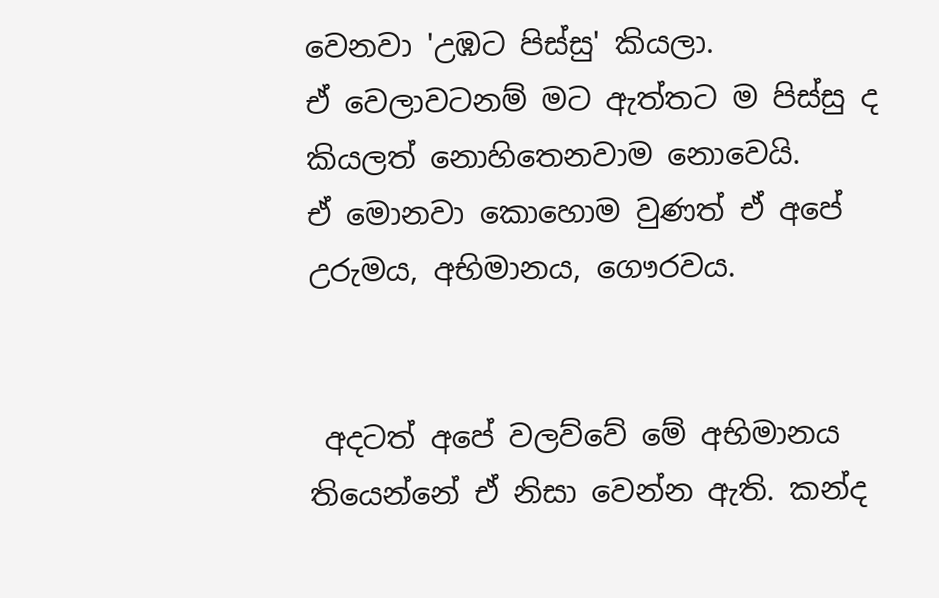වෙනවා 'උඹට පිස්සු' කියලා. ඒ ‌වෙලාවටනම් මට ඇත්තට ම පිස්සු ද කියලත් ‌නොහි‌තෙනවාම ‌නොවෙයි. ඒ ‌මොනවා ‌කොහොම වුණත් ඒ අපේ උරුමය, අභිමානය, ගෞරවය.


 අදටත් අපේ වලව්වේ මේ අභිමානය තියෙන්නේ ඒ නිසා ‌වෙන්න ඇති. කන්ද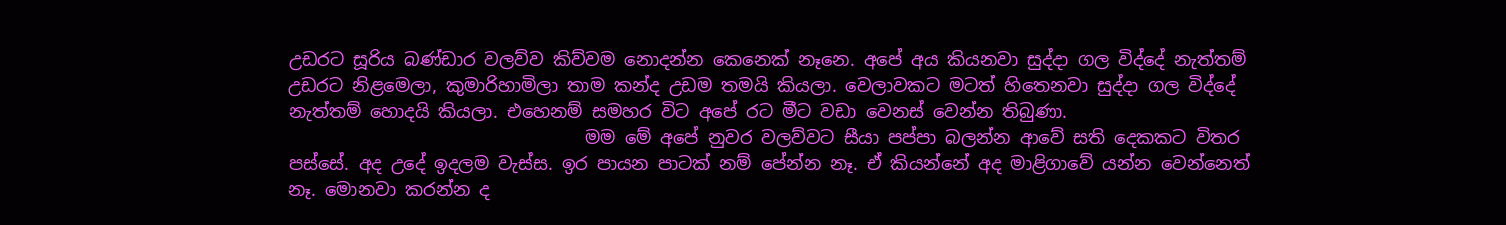උඩරට සූරිය බණ්ඩාර වලව්ව කිව්වම ‌නොදන්න ‌කෙනෙක් නෑනෙ. අපේ අය කියනවා සුද්දා ගල විද්දේ නැත්තම් උඩරට නිළමෙලා, කුමාරිහාමිලා තාම කන්ද උඩම තමයි කියලා. වෙලාවකට මටත් හිතෙනවා සුද්දා ගල විද්දේ නැත්තම් ‌හොදයි කියලා. එහෙනම් සමහර විට අපේ රට මීට වඩා ‌වෙනස් ‌වෙන්න තිබුණා.
                                 මම ‌මේ අ‌පේ නුවර වලව්වට සීයා පප්පා බලන්න ආවේ සති ‌දෙකකට විතර පස්සේ. අද උදේ ඉදලම වැස්ස. ඉර පායන පාටක් නම් ‌පේන්න නෑ. ඒ කියන්නේ අද මාළිගාවේ යන්න ‌වෙන්නෙත් නෑ. මොනවා කරන්න ද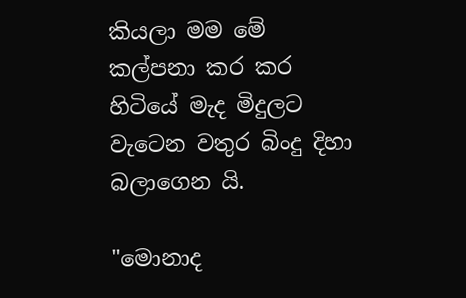කියලා මම ‌මේ කල්පනා කර කර හිටියේ මැද මිදුලට වැටෙන වතුර බිංදු දිහා බලාගෙන යි.

"මොනාද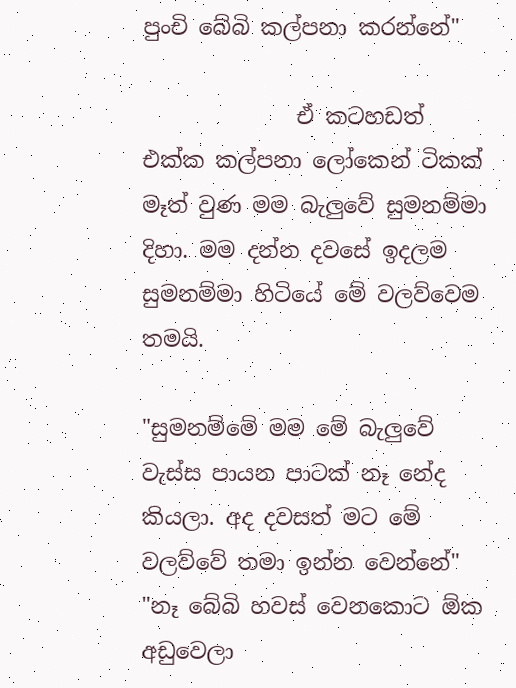පුංචි ‌බේබි කල්පනා කරන්නේ"

              ඒ කටහඩත් එක්ක කල්පනා ‌ලෝකෙන් ටිකක් මෑත් වුණ මම බැලුවේ සුමනම්මා දිහා. මම දන්න දවසේ ඉදලම සුමනම්මා හිටියේ ‌මේ වලව්වෙම තමයි.

"සුමනම්මේ මම ‌මේ බැලුවේ වැස්ස පායන පාටක් නෑ ‌නේද කියලා. අද දවසත් මට ‌මේ වලව්වේ තමා ඉන්න ‌වෙන්නේ"
"නෑ ‌බේබි හවස් ‌වෙනකොට ඕක අඩුවෙලා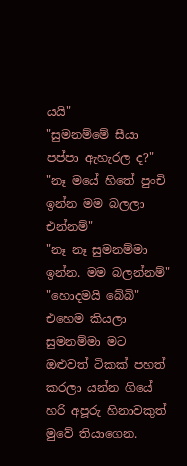යයි"
"සුමනම්මේ සීයා පප්පා ඇහැරල ද?"
"නෑ මයේ හිතේ පුංචි ඉන්න මම බලලා එන්නම්"
"නෑ නෑ සුමනම්මා ඉන්න. මම බලන්නම්"
"හොදමයි ‌බේබි" එහෙම කියලා සුමනම්මා මට ඔළුවත් ටිකක් පහත් කරලා යන්න ගියේ හරි අපූරු හිනාවකුත් මුවේ තියාගෙන.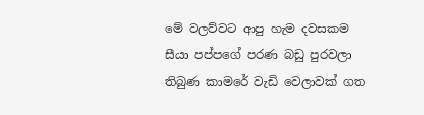මේ වලව්වට ආපු හැම දවසකම සීයා පප්පගේ පරණ බඩු පුරවලා තිබුණ කාමරේ වැඩි ‌වෙලාවක් ගත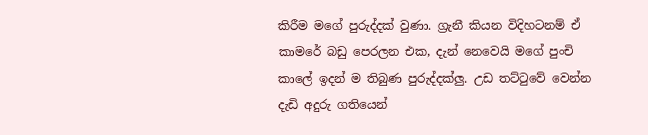කිරීම මගේ පුරුද්දක් වුණා. ග්‍රැනී කියන විදිහටනම් ඒ කාමරේ බඩු ‌පෙරලන එක, දැන් ‌නෙවෙයි මගේ පුංචි කා‌ලේ ඉදන් ම තිබුණ පුරුද්දක්ලු. උඩ තට්ටුවේ වෙන්න දැඩි අදුරු ගතියෙන්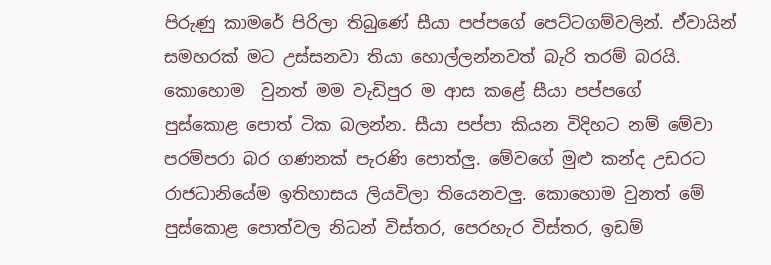පිරුණු කාමරේ පිරිලා තිබුණේ සීයා පප්පගේ ‌පෙට්ටගම්වලින්. ඒවායින් සමහරක් මට උස්සනවා තියා ‌හොල්ලන්නවත් බැරි තරම් බරයි. කොහොම  වුනත් මම වැඩිපුර ම ආස කළේ සීයා පප්පගේ පුස්කොළ ‌පොත් ටික බලන්න. සීයා පප්පා කියන විදිහට නම් ‌මේවා පරම්පරා බර ගණනක් පැරණි ‌පොත්ලු. මේවගේ මුළු කන්ද උඩරට රාජධානියේම ඉතිහාසය ලියවිලා තියෙනවලු. කො‌හොම වුනත් ‌මේ පුස්කොළ ‌පොත්වල නිධන් විස්තර, පෙරහැර විස්තර, ඉඩම්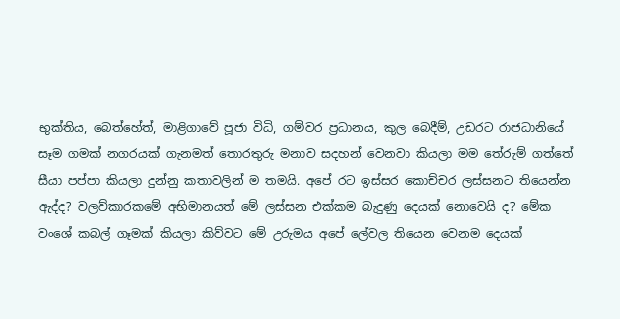භුක්තිය, බෙත්‌හේත්, මාළිගාවේ පූජා විධි, ගම්වර ප්‍රධානය, කුල ‌බෙදීම්, උඩරට රාජධානියේ සෑම ගමක් නගරයක් ගැනමත් ‌තොරතුරු මනාව සදහන් ‌වෙනවා කියලා මම ‌තේරුම් ගත්තේ සීයා පප්පා කියලා දුන්නු කතාවලින් ම තමයි. අපේ රට ඉස්සර ‌කොච්චර ලස්සනට තියෙන්න ඇද්ද? වලව්කාරකමේ අභිමානයත් ‌මේ ලස්සන එක්කම බැදුණු ‌දෙයක් ‌නොවෙයි ද? මේක වං‌ශේ කබල් ගෑමක් කියලා කිව්වට ‌මේ උරුමය අපේ ‌ලේවල තියෙන ‌වෙනම ‌දෙයක්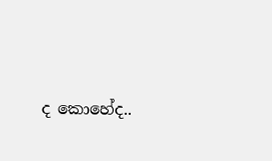ද ‌කොහේද..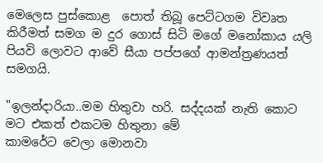මෙලෙස පුස්කොළ  ‌පොත් තිබූ ‌පෙට්ටගම විවෘත කිරීමත් සමග ම දුර ‌ගොස් සිටි මගේ මනෝකාය යලි පියවි ‌ලොවට ආවේ සීයා පප්පගේ ආමන්ත්‍රණයත් සමගයි.

"ඉලන්දාරියා..මම හිතුවා හරි. සද්දයක් නැති ‌කොට මට එකත් එකටම හිතුනා ‌මේ කාමරේට ‌වෙලා ‌මොනවා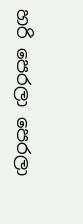හරි ‌පෙරලා ‌පෙරලා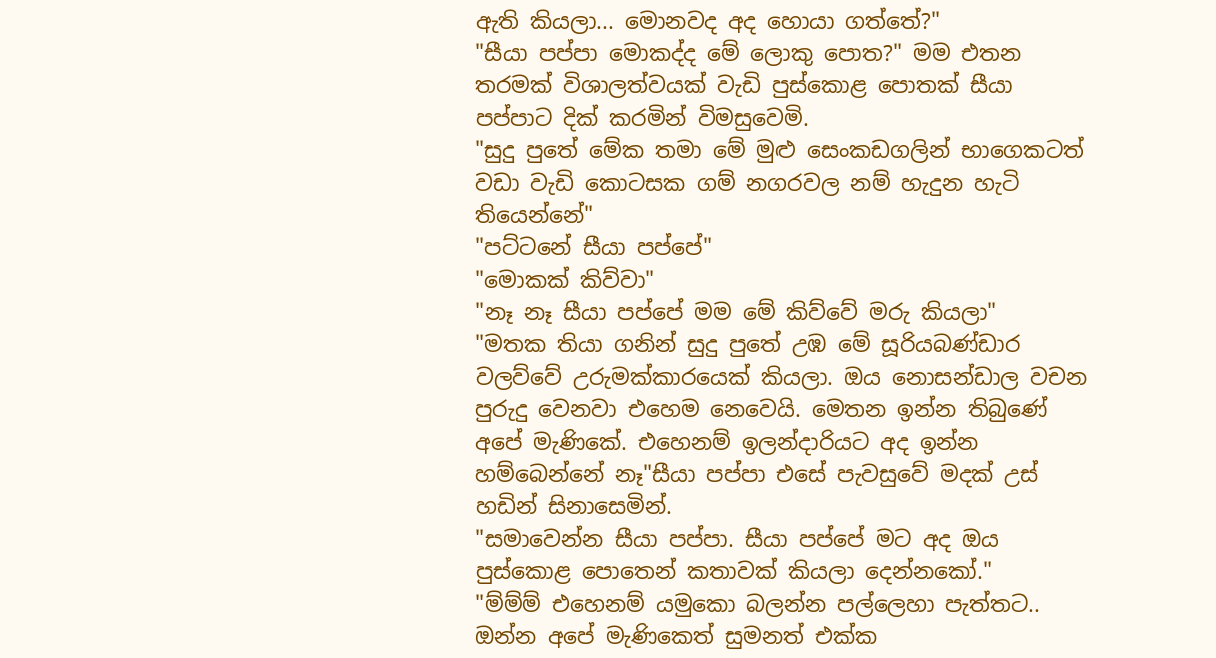ඇති කියලා... මොනවද අද ‌හොයා ගත්තේ?"
"සීයා පප්පා ‌මොකද්ද ‌මේ ‌ලොකු ‌පොත?" මම එතන තරමක් විශාලත්වයක් වැඩි පුස්කොළ ‌පොතක් සීයා පප්පාට දික් කරමින් විමසුවෙමි.
"සුදු පුතේ ‌මේක තමා ‌මේ මුළු ‌සෙංකඩගලින් භාගෙකටත් වඩා වැඩි ‌කොටසක ගම් නගරවල නම් හැදුන හැටි තියෙන්නේ"
"පට්ටනේ සීයා පප්පේ"
"මොකක් කිව්වා"
"නෑ නෑ සීයා පප්පේ මම ‌මේ කිව්වේ මරු කියලා"
"මතක තියා ගනින් සුදු පුතේ උඹ ‌මේ සූරියබණ්ඩාර වලව්වේ උරුමක්කාරයෙක් කියලා. ඔය ‌නොසන්ඩාල වචන පුරුදු ‌වෙනවා එහෙම ‌නෙවෙයි. මෙතන ඉන්න තිබුණේ අපේ මැණිකේ. එහෙනම් ඉලන්දාරියට අද ඉන්න හම්බෙන්නේ නෑ"සීයා පප්පා එසේ පැවසුවේ මදක් උස් හඩින් සිනාසෙමින්.
"සමාවෙන්න සීයා පප්පා. සීයා පප්පේ මට අද ඔය පුස්කොළ ‌පොතෙන් කතාවක් කියල‌ා ‌දෙන්නකෝ."
"ම්ම්ම් එහෙනම් යමුකො බලන්න පල්ලෙහා පැත්තට..
ඔන්න අපේ මැණිකෙත් සුමනත් එක්ක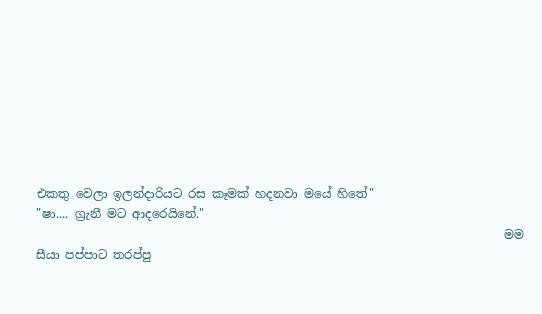එකතු ‌වෙලා ඉලන්දාරියට රස කෑමක් හදනවා මයේ හිතේ"
"ෂා.... ග්‍රැනී මට ආදරෙයිනේ."
                                                                              මම සීයා පප්පාට තරප්පු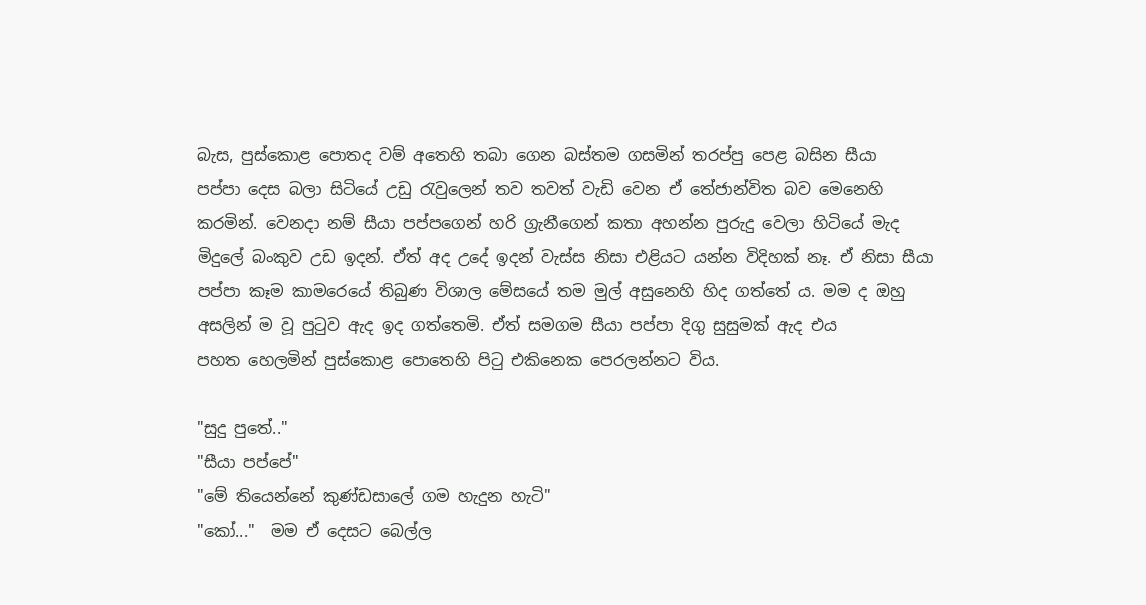බැස, පුස්කොළ ‌පොතද වම් අතෙහි තබා ‌ගෙන බස්තම ගසමින් තරප්පු ‌පෙළ බසින සීයා පප්පා ‌දෙස බලා සිටියේ උඩු රැවුලෙන් තව තවත් වැඩි ‌වෙන ඒ ‌තේජාන්විත බව ‌මෙනෙහි කරමින්. වෙනදා නම් සීයා පප්පගෙන් හරි ග්‍රැනීගෙන් කතා අහන්න පුරුදු ‌වෙලා හිටියේ මැද මිදුලේ බංකුව උඩ ඉදන්. ඒත් අද උදේ ඉදන් වැස්ස නිසා එළියට යන්න විදිහක් නෑ. ඒ නිසා සීයා පප්පා කෑම කාමර‌ෙයේ තිබුණ විශාල ‌මේසයේ තම මුල් අසුනෙහි හිද ගත්තේ ය. මම ද ඔහු අසලින් ම වූ පුටුව ඇද ඉද ගත්තෙමි. ඒත් සමගම සීයා පප්පා දිගු සුසුමක් ඇද එය පහත ‌හෙලමින් පුස්කොළ ‌පොතෙහි පිටු එකිනෙක ‌පෙරලන්නට විය.

"සුදු පුතේ.."
"සීයා පප්පේ"
"මේ තියෙන්නේ කුණ්ඩසාලේ ගම හැදුන හැටි"
"කෝ..."  මම ඒ ‌දෙසට ‌බෙල්ල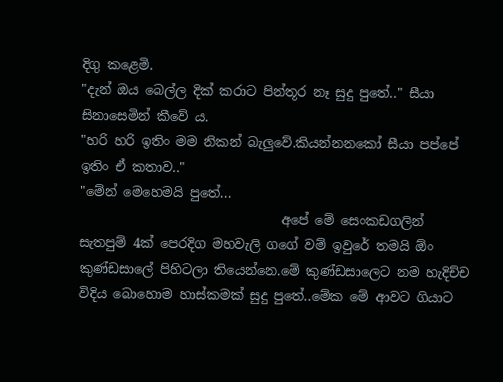දිගු කළෙමි.
"දැන් ඔය ‌බෙල්ල දික් කරාට පින්තූර නෑ සුදු පුතේ.." සීයා සිනාසෙමින් කීවේ ය.
"හරි හරි ඉතිං මම නිකන් බැලුවේ.කියන්නනකෝ සීයා පප්පේ ඉතිං ඒ කතාව.."
"මේන් ‌මෙහෙමයි පුතේ...
                               අපේ ‌මේ ‌සෙංකඩගලින් සැතපුම් 4ක් ‌පෙරදිග මහවැලි ගගේ වම් ඉවුරේ තමයි ඕං කුණ්ඩසාලේ පිහිටලා තියෙන්නෙ.මේ කුණ්ඩසාලෙට නම හැදිච්ච විදිය බොහොම හාස්කමක් සුදු පුතේ..මේක මේ ආවට ගියාට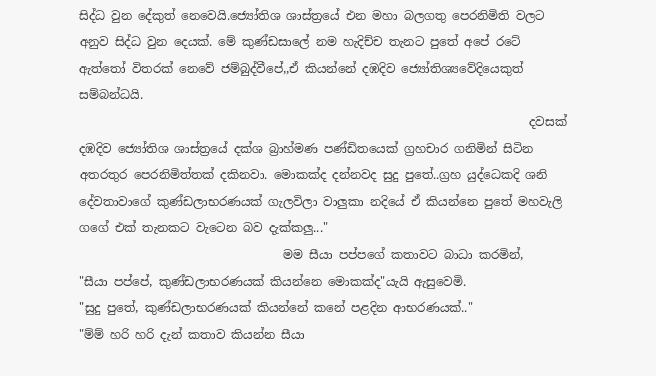සිද්ධ වුන දේකුත් නෙවෙයි.ජ්‍යෝතිශ ශාස්ත්‍රයේ එන මහා බලගතු පෙරනිමිති වලට අනුව සිද්ධ වුන දෙයක්. මේ කුණ්ඩසාලේ නම හැදිච්ච තැනට පුතේ අපේ රටේ ඇත්තෝ විතරක් නෙවේ ජම්බුද්වීපේ,,ඒ කියන්නේ දඹදිව ජ්‍යෝතිශ්‍යවේදියෙකුත් සම්බන්ධයි.
                                                                           දවසක් දඹදිව ජ්‍යෝතිශ ශාස්ත්‍රයේ දක්ශ බ්‍රාහ්මණ පණ්ඩිතයෙක් ග්‍රහචාර ගනිමින් සිටින අතරතුර පෙරනිමිත්තක් දකිනවා. මොකක්ද දන්නවද සුදු පුතේ..ග්‍රහ යුද්ධෙකදි ශනි දේවතාවාගේ කුණ්ඩලාභරණයක් ගැලවිලා වාලුකා නදියේ ඒ කියන්නෙ පුතේ මහවැලි ගගේ එක් තැනකට වැටෙන බව දැක්කලු..."
                                  මම සීයා පප්පගේ කතාවට බාධා කරමින්,
"සීයා පප්පේ, කුණ්ඩලාභරණයක් කියන්නෙ මොකක්ද"යැයි ඇසුවෙමි.
"සුදු පුතේ, කුණ්ඩලාභරණයක් කියන්නේ කනේ පළදින ආභරණයක්.."
"ම්ම් හරි හරි දැන් කතාව කියන්න සීයා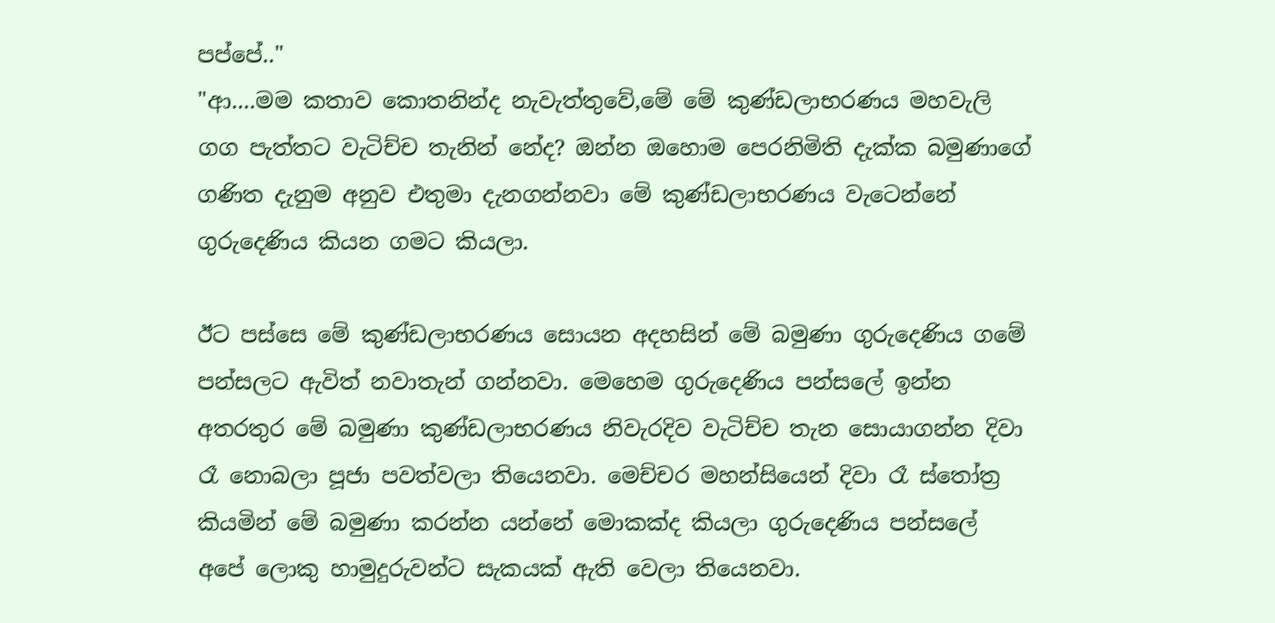පප්පේ.."
"ආ....මම කතාව කොතනින්ද නැවැත්තුවේ,මේ මේ කුණ්ඩලාභරණය මහවැලි ගග පැත්තට වැටිච්ච තැනින් නේද? ඔන්න ඔහොම පෙරනිමිති දැක්ක බමුණාගේ ගණිත දැනුම අනුව එතුමා දැනගන්නවා මේ කුණ්ඩලාභරණය වැටෙන්නේ ගුරුදෙණිය කියන ගමට කියලා.

ඊට පස්සෙ මේ කුණ්ඩලාභරණය සොයන අදහසින් මේ බමුණා ගුරුදෙණිය ගමේ පන්සලට ඇවිත් නවාතැන් ගන්නවා. මෙහෙම ගුරුදෙණිය පන්සලේ ඉන්න අතරතුර මේ බමුණා කුණ්ඩලාභරණය නිවැරදිව වැටිච්ච තැන සොයාගන්න දිවා රෑ නොබලා පූජා පවත්වලා තියෙනවා. මෙච්චර මහන්සියෙන් දිවා රෑ ස්තෝත්‍ර කියමින් මේ බමුණා කරන්න යන්නේ මොකක්ද කියලා ගුරුදෙණිය පන්සලේ අපේ ලොකු හාමුදුරුවන්ට සැකයක් ඇති වෙලා තියෙනවා.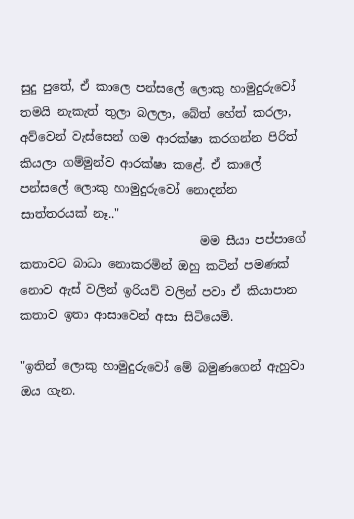සුදු පුතේ, ඒ කාලෙ පන්සලේ ලොකු හාමුදුරුවෝ තමයි නැකැත් තුලා බලලා, බේත් හේත් කරලා, අව්වෙන් වැස්සෙන් ගම ආරක්ෂා කරගන්න පිරිත් කියලා ගම්මුන්ව ආරක්ෂා කළේ. ඒ කාලේ පන්සලේ ලොකු හාමුදුරුවෝ නොදන්න සාත්තරයක් නෑ.."
                              මම සීයා පප්පාගේ කතාවට බාධා නොකරමින් ඔහු කටින් පමණක් නොව ඇස් වලින් ඉරියව් වලින් පවා ඒ කියාපාන කතාව ඉතා ආසාවෙන් අසා සිටියෙමි.

"ඉතින් ලොකු හාමුදුරුවෝ මේ බමුණගෙන් ඇහුවා ඔය ගැන.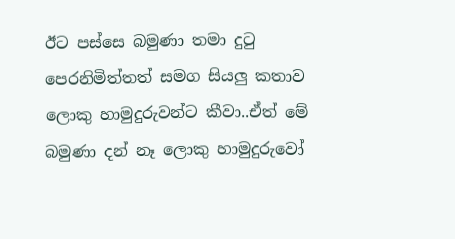ඊට පස්සෙ බමුණා තමා දුටු පෙරනිමිත්තත් සමග සියලු කතාව ලොකු හාමුදුරුවන්ට කීවා..ඒත් මේ බමුණා දන් නෑ ලොකු හාමුදුරුවෝ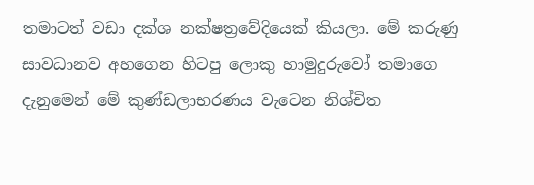තමාටත් වඩා දක්ශ නක්ෂත්‍රවේදියෙක් කියලා. මේ කරුණු සාවධානව අහගෙන හිටපු ලොකු හාමුදුරුවෝ තමාගෙ දැනුමෙන් මේ කුණ්ඩලාභරණය වැටෙන නිශ්චිත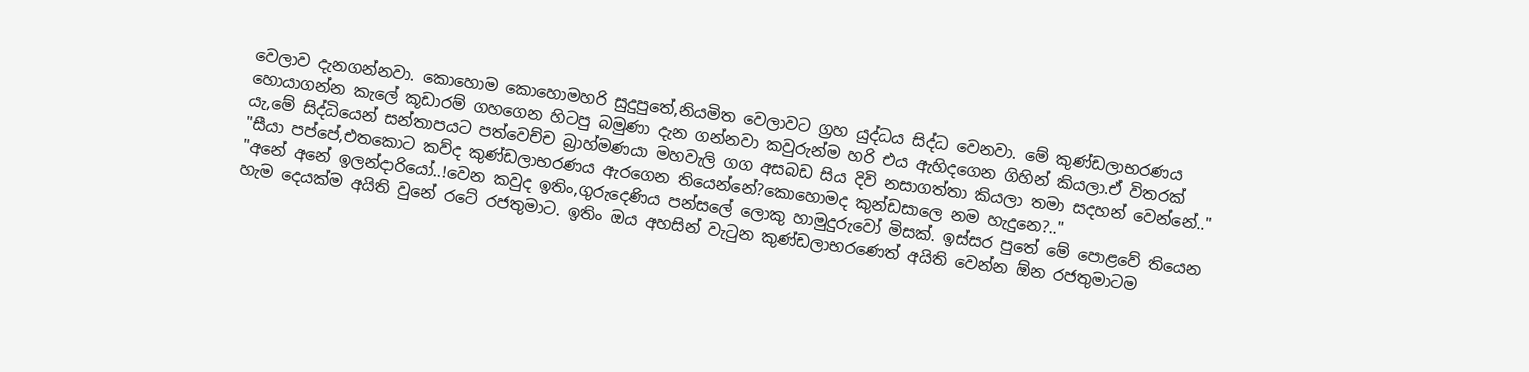වෙලාව දැනගන්නවා. කොහොම කොහොමහරි සුදුපුතේ,නියමිත වෙලාවට ග්‍රහ යුද්ධය සිද්ධ වෙනවා. මේ කුණ්ඩලාභරණය හොයාගන්න කැලේ කූඩාරම් ගහගෙන හිටපු බමුණා දැන ගන්නවා කවුරුන්ම හරි එය ඇහිදගෙන ගිහින් කියලා.ඒ විතරක් යැ,මේ සිද්ධියෙන් සන්තාපයට පත්වෙච්ච බ්‍රාහ්මණයා මහවැලි ගග අසබඩ සිය දිවි නසාගත්තා කියලා තමා සදහන් වෙන්නේ.."
"සීයා පප්පේ,එතකොට කව්ද කුණ්ඩලාභරණය ඇරගෙන තියෙන්නේ?කොහොමද කුන්ඩසාලෙ නම හැදුනෙ?.."
"අනේ අනේ ඉලන්දාරියෝ..!වෙන කවුද ඉතිං,ගුරුදෙණිය පන්සලේ ලොකු හාමුදුරුවෝ මිසක්. ඉස්සර පුතේ මේ පොළවේ තියෙන හැම දෙයක්ම අයිති වුනේ රටේ රජතුමාට. ඉතිං ඔය අහසින් වැටුන කුණ්ඩලාභරණෙත් අයිති වෙන්න ඕන රජතුමාටම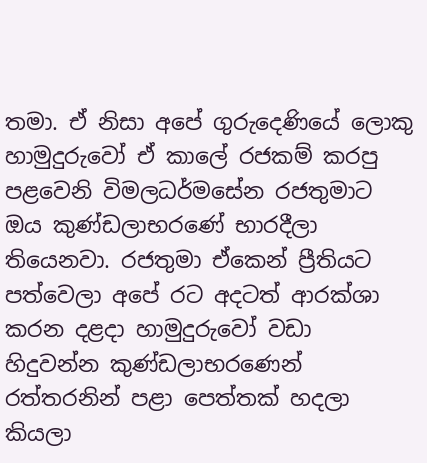තමා. ඒ නිසා අපේ ගුරුදෙණියේ ලොකු හාමුදුරුවෝ ඒ කාලේ රජකම් කරපු පළවෙනි විමලධර්මසේන රජතුමාට ඔය කුණ්ඩලාභරණේ භාරදීලා තියෙනවා. රජතුමා ඒකෙන් ප්‍රීතියට පත්වෙලා අපේ රට අදටත් ආරක්ශා කරන දළදා හාමුදුරුවෝ වඩා හිදුවන්න කුණ්ඩලාභරණෙන් රත්තරනින් පළා පෙත්තක් හදලා කියලා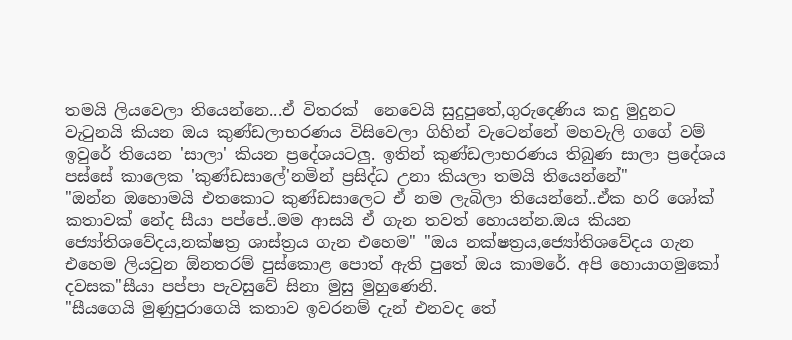තමයි ලියවෙලා තියෙන්නෙ...ඒ විතරක්  නෙවෙයි සුදුපුතේ,ගුරුදෙණිය කදු මුදුනට වැටුනයි කියන ඔය කුණ්ඩලාභරණය විසිවෙලා ගිහින් වැටෙන්නේ මහවැලි ගගේ වම් ඉවුරේ තියෙන 'සාලා' කියන ප්‍රදේශයටලු. ඉතින් කුණ්ඩලාභරණය තිබුණ සාලා ප්‍රදේශය පස්සේ කාලෙක 'කුණ්ඩසාලේ'නමින් ප්‍රසිද්ධ උනා කියලා තමයි තියෙන්නේ"
"ඔන්න ඔහොමයි එතකොට කුණ්ඩසාලෙට ඒ නම ලැබිලා තියෙන්නේ..ඒක හරි ශෝක් කතාවක් නේද සීයා පප්පේ..මම ආසයි ඒ ගැන තවත් හොයන්න.ඔය කියන ජ්‍යෝතිශවේදය,නක්ෂත්‍ර ශාස්ත්‍රය ගැන එහෙම" "ඔය නක්ෂත්‍රය,ජ්‍යෝතිශවේදය ගැන එහෙම ලියවුන ඕනතරම් පුස්කොළ පොත් ඇති පුතේ ඔය කාමරේ. අපි හොයාගමුකෝ දවසක"සීයා පප්පා පැවසුවේ සිනා මුසු මුහුණෙනි.
"සීයගෙයි මුණුපුරාගෙයි කතාව ඉවරනම් දැන් එනවද තේ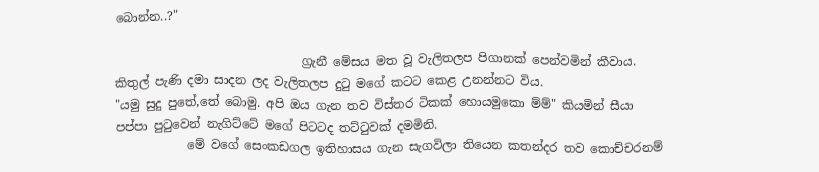බොන්න..?"

                               ග්‍රැනී මේසය මත වූ වැලිතලප පිගානක් පෙන්වමින් කීවාය. කිතුල් පැණි දමා සාදන ලද වැලිතලප දුටු මගේ කටට කෙළ උනන්නට විය.
"යමු සුදු පුතේ,තේ බොමු. අපි ඔය ගැන තව විස්තර ටිකක් හොයමුකො ම්ම්" කියමින් සීයා පප්පා පුටුවෙන් නැගිට්ටේ මගේ පිටටද තට්ටුවක් දමමිනි.
            මේ වගේ සෙංකඩගල ඉතිහාසය ගැන සැගවිලා තියෙන කතන්දර තව කොච්චරනම්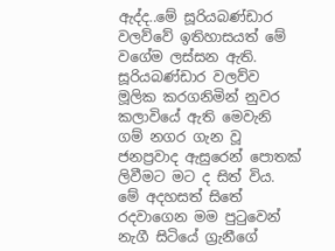ඇද්ද..මේ සූරියබණ්ඩාර වලව්වේ ඉතිහාසයත් මේ වගේම ලස්සන ඇති. සූරියබණ්ඩාර වලව්ව මූලික කරගනිමින් නුවර කලාවියේ ඇති මෙවැනි ගම් නගර ගැන වූ ජනප්‍රවාද ඇසුරෙන් පොතක් ලිවීමට මට ද සිත් විය. මේ අදහසත් සිතේ රදවාගෙන මම පුටුවෙන් නැගී සිටියේ ග්‍රැනීගේ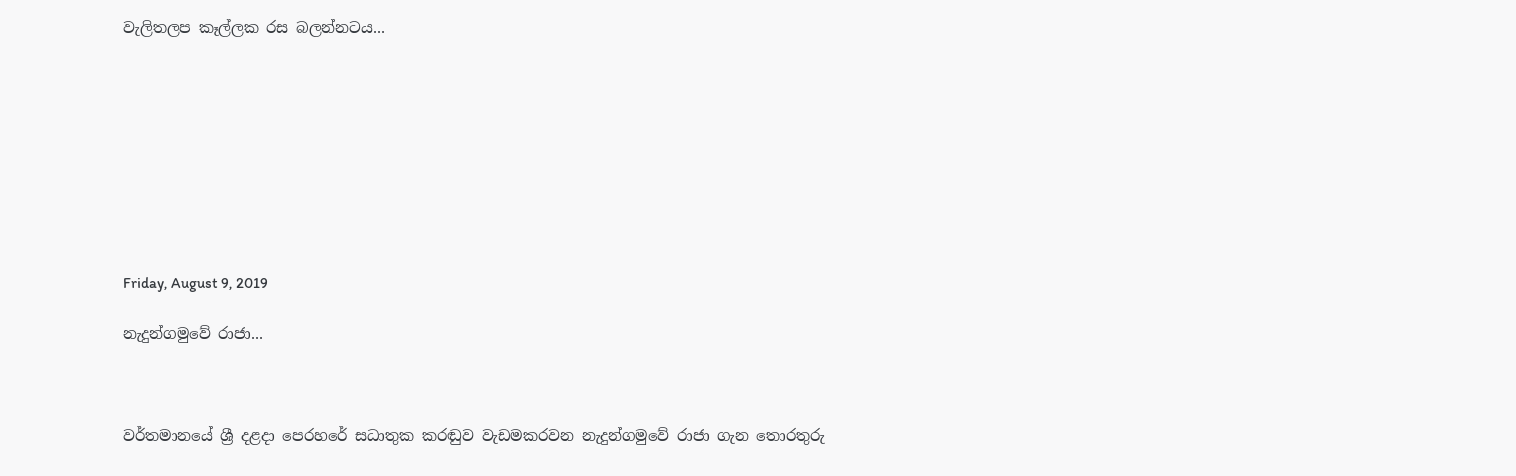වැලිතලප කෑල්ලක රස බලන්නටය...









Friday, August 9, 2019

නැදුන්ගමුවේ රාජා...



වර්තමානයේ ශ්‍රී දළදා පෙරහරේ සධාතුක කරඬුව වැඩමකරවන නැදුන්ගමුවේ රාජා ගැන තොරතුරු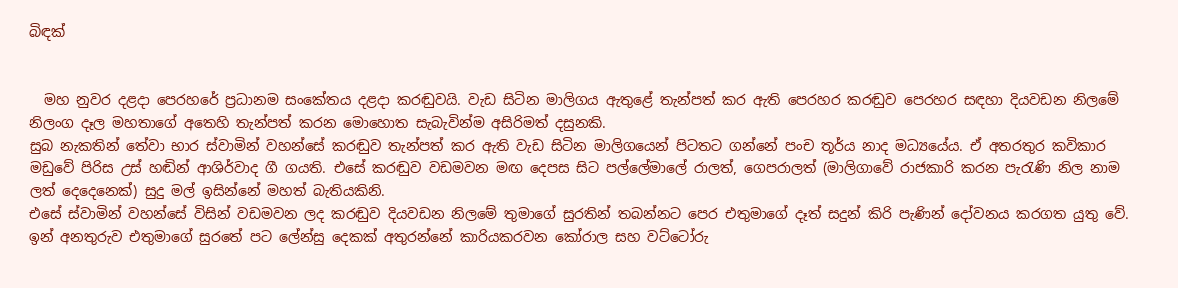බිඳක්


  මහ නුවර දළදා පෙරහරේ ප්‍රධානම සංකේතය දළදා කරඬුවයි. වැඩ සිටින මාලිගය ඇතුළේ තැන්පත් කර ඇති පෙරහර කරඬුව පෙරහර සඳහා දියවඩන නිලමේ නිලංග දෑල මහතාගේ අතෙහි තැන්පත් කරන මොහොත සැබැවින්ම අසිරිමත් දසුනකි.
සුබ නැකතින් තේවා භාර ස්වාමින් වහන්සේ කරඬුව තැන්පත් කර ඇති වැඩ සිටින මාලිගයෙන් පිටතට ගන්නේ පංච තූර්ය නාද මධ්‍යයේය. ඒ අතරතුර කවිකාර මඩුවේ පිරිස උස් හඬින් ආශිර්වාද ගී ගයති. එසේ කරඬුව වඩමවන මඟ දෙපස සිට පල්ලේමාලේ රාලත්, ගෙපරාලත් (මාලිගාවේ රාජකාරි කරන පැරැණි නිල නාම ලත් දෙදෙනෙක්) සුදු මල් ඉසින්නේ මහත් බැතියකිනි.
එසේ ස්වාමින් වහන්සේ විසින් වඩමවන ලද කරඬුව දියවඩන නිලමේ තුමාගේ සුරතින් තබන්නට පෙර එතුමාගේ දෑත් සදුන් කිරි පැණින් දෝවනය කරගත යුතු වේ. ඉන් අනතුරුව එතුමාගේ සුරතේ පට ලේන්සු දෙකක් අතුරන්නේ කාරියකරවන කෝරාල සහ වට්ටෝරු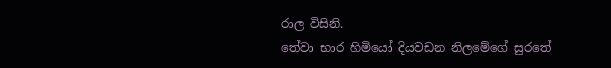රාල විසිනි.
තේවා භාර හිමියෝ දියවඩන නිලමේගේ සුරතේ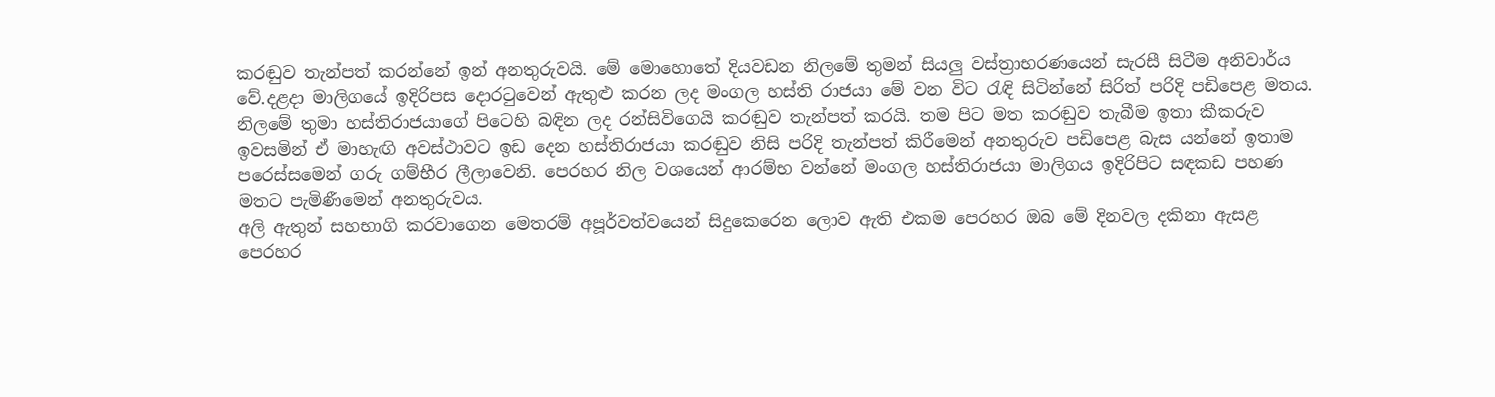කරඬුව තැන්පත් කරන්නේ ඉන් අනතුරුවයි. මේ මොහොතේ දියවඩන නිලමේ තුමන් සියලු වස්ත්‍රාභරණයෙන් සැරසී සිටීම අනිවාර්ය වේ.දළදා මාලිගයේ ඉදිරිපස දොරටුවෙන් ඇතුළු කරන ලද මංගල හස්ති රාජයා මේ වන විට රැඳි සිටින්නේ සිරිත් පරිදි පඩිපෙළ මතය. නිලමේ තුමා හස්තිරාජයාගේ පිටෙහි බඳින ලද රන්සිවිගෙයි කරඬුව තැන්පත් කරයි. තම පිට මත කරඬුව තැබීම ඉතා කීකරුව ඉවසමින් ඒ මාහැඟි අවස්ථාවට ඉඩ දෙන හස්තිරාජයා කරඬුව නිසි පරිදි තැන්පත් කිරීමෙන් අනතුරුව පඩිපෙළ බැස යන්නේ ඉතාම පරෙස්සමෙන් ගරු ගම්භීර ලීලාවෙනි. පෙරහර නිල වශයෙන් ආරම්භ වන්නේ මංගල හස්තිරාජයා මාලිගය ඉදිරිපිට සඳකඩ පහණ මතට පැමිණීමෙන් අනතුරුවය.
අලි ඇතුන් සහභාගි කරවාගෙන මෙතරම් අපූර්වත්වයෙන් සිදුකෙරෙන ලොව ඇති එකම පෙරහර ඔබ මේ දිනවල දකිනා ඇසළ පෙරහර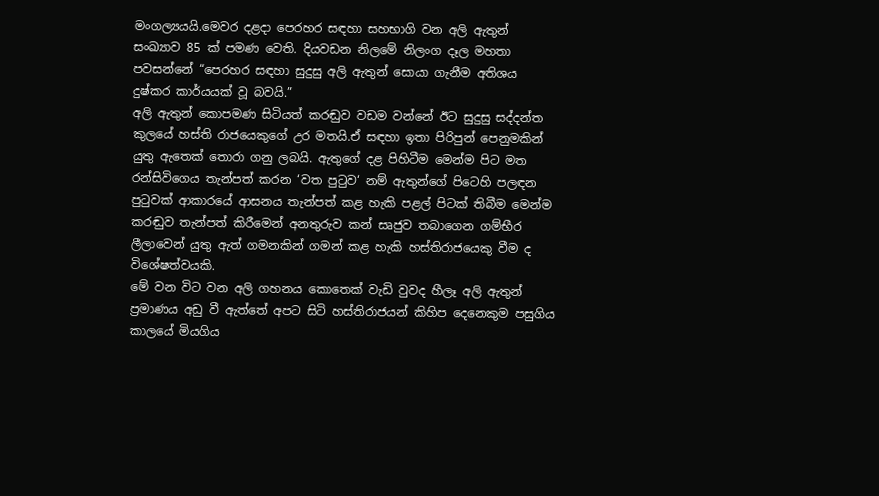මංගල්‍යයයි.මෙවර දළදා පෙරහර සඳහා සහභාගි වන අලි ඇතුන් සංඛ්‍යාව 85 ක් පමණ වෙති. දියවඩන නිලමේ නිලංග දෑල මහතා පවසන්නේ “පෙරහර සඳහා සුදුසු අලි ඇතුන් සොයා ගැනීම අතිශය දුෂ්කර කාර්යයක් වූ බවයි.”
අලි ඇතුන් කොපමණ සිටියත් කරඬුව වඩම වන්නේ ඊට සුදුසු සද්දන්ත කුලයේ හස්ති රාජයෙකුගේ උර මතයි.ඒ සඳහා ඉතා පිරිපුන් පෙනුමකින් යුතු ඇතෙක් තොරා ගනු ලබයි. ඇතුගේ දළ පිහිටීම මෙන්ම පිට මත රන්සිවිගෙය තැන්පත් කරන ‘වත පුටුව‘ නම් ඇතුන්ගේ පිටෙහි පලඳන පුටුවක් ආකාරයේ ආසනය තැන්පත් කළ හැකි පළල් පිටක් තිබීම මෙන්ම කරඬුව තැන්පත් කිරීමෙන් අනතුරුව කන් සෘජුව තබාගෙන ගම්භීර ලීලාවෙන් යුතු ඇත් ගමනකින් ගමන් කළ හැකි හස්තිරාජයෙකු වීම ද විශේෂත්වයකි.
මේ වන විට වන අලි ගහනය කොතෙක් වැඩි වුවද හීලෑ අලි ඇතුන් ප්‍රමාණය අඩු වී ඇත්තේ අපට සිටි හස්තිරාජයන් කිහිප දෙනෙකුම පසුගිය කාලයේ මියගිය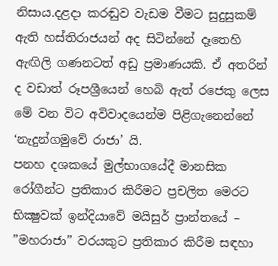නිසාය.දළදා කරඬුව වැඩම වීමට සුදුසුකම් ඇති හස්තිරාජයන් අද සිටින්නේ දෑතෙහි ඇඟිලි ගණනටත් අඩු ප්‍රමාණයකි. ඒ අතරින් ද වඩාත් රූපශ්‍රීයෙන් හෙබි ඇත් රජෙකු ලෙස මේ වන විට අවිවාදයෙන්ම පිළිගැනෙන්නේ ‘නැදුන්ගමුවේ රාජා’ යි.
පනහ දශකයේ මුල්භාගයේදී මානසික රෝගීන්ට ප්‍රතිකාර කිරීමට ප්‍රචලිත මෙරට භික්‍ෂුවක් ඉන්දියාවේ මයිසුර් ප්‍රාන්තයේ – ”මහරාජා” වරයකුට ප්‍රතිකාර කිරීම සඳහා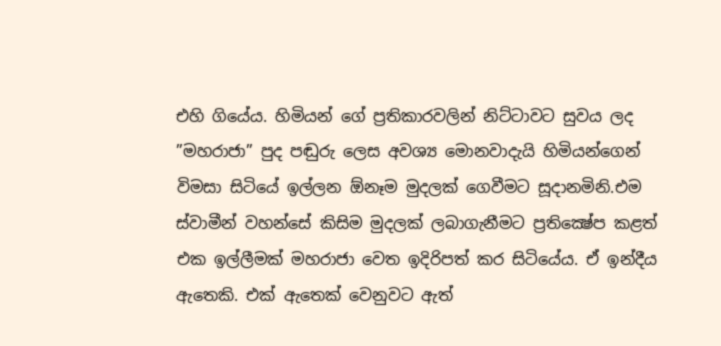එහි ගියේය. හිමියන් ගේ ප්‍රතිකාරවලින් නිට්ටාවට සුවය ලද ”මහරාජා” පුද පඬුරු ලෙස අවශ්‍ය මොනවාදැයි හිමියන්ගෙන් විමසා සිටියේ ඉල්ලන ඕනෑම මුදලක් ගෙවීමට සූදානමිනි.එම ස්වාමීන් වහන්සේ කිසිම මුදලක් ලබාගැනීමට ප්‍රතික්‍ෂේප කළත් එක ඉල්ලීමක් මහරාජා වෙත ඉදිරිපත් කර සිටියේය. ඒ ඉන්දීය ඇතෙකි. එක් ඇතෙක් වෙනුවට ඇත්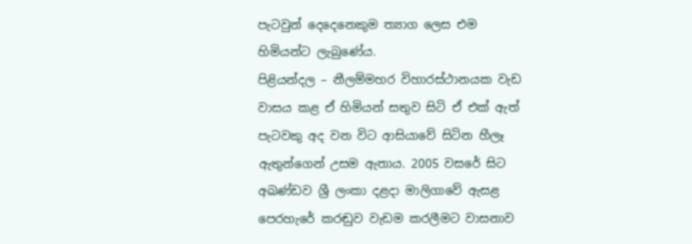පැටවුන් දෙදෙනෙකුම ත්‍යාග ලෙස එම හිමියන්ට ලැබුණේය.
පිළියන්දල – නීලම්මහර විහාරස්ථානයක වැඩ වාසය කළ ඒ හිමියන් සතුව සිටි ඒ එක් ඇත් පැටවකු අද වන විට ආසියාවේ සිටින හීලෑ ඇතුන්ගෙන් උසම ඇතාය. 2005 වසරේ සිට අඛණ්ඩව ශ්‍රී ලංකා දළදා මාලිගාවේ ඇසළ පෙරහැරේ කරඬුව වැඩම කරලීමට වාසනාව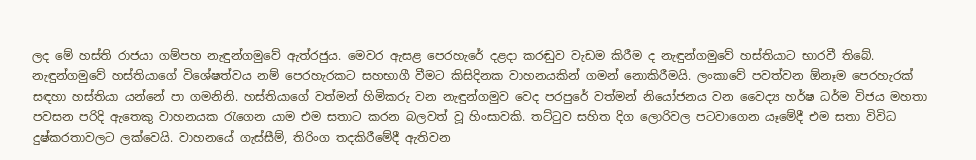ලද මේ හස්ති රාජයා ගම්පහ නැඳුන්ගමුවේ ඇත්රජුය. මෙවර ඇසළ පෙරහැරේ දළදා කරඬුව වැඩම කිරීම ද නැඳුන්ගමුවේ හස්තියාට භාරවී තිබේ.
නැඳුන්ගමුවේ හස්තියාගේ විශේෂත්වය නම් පෙරහැරකට සහභාගී වීමට කිසිදිනක වාහනයකින් ගමන් නොකිරීමයි. ලංකාවේ පවත්වන ඕනෑම පෙරහැරක් සඳහා හස්තියා යන්නේ පා ගමනිනි. හස්තියාගේ වත්මන් හිමිකරු වන නැඳුන්ගමුව වෙද පරපුරේ වත්මන් නියෝජනය වන වෛද්‍ය හර්ෂ ධර්ම විජය මහතා පවසන පරිදි ඇතෙකු වාහනයක රැගෙන යාම එම සතාට කරන බලවත් වූ හිංසාවකි. තට්ටුව සහිත දිග ලොරිවල පටවාගෙන යෑමේදී එම සතා විවිධ දුෂ්කරතාවලට ලක්වෙයි. වාහනයේ ගැස්සීම්, තිරිංග තදකිරීමේදී ඇතිවන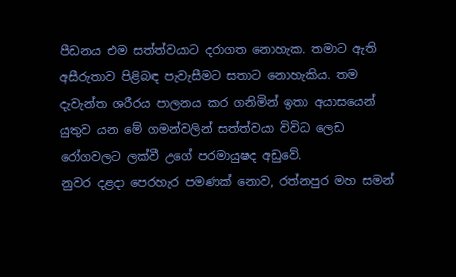පීඩනය එම සත්ත්වයාට දරාගත නොහැක. තමාට ඇති අසීරුතාව පිළිබඳ පැවැසීමට සතාට නොහැකිය. තම දැවැන්ත ශරීරය පාලනය කර ගනිමින් ඉතා අයාසයෙන් යුතුව යන මේ ගමන්වලින් සත්ත්වයා විවිධ ලෙඩ රෝගවලට ලක්වී උගේ පරමායුෂද අඩුවේ.
නුවර දළදා පෙරහැර පමණක් නොව, රත්නපුර මහ සමන්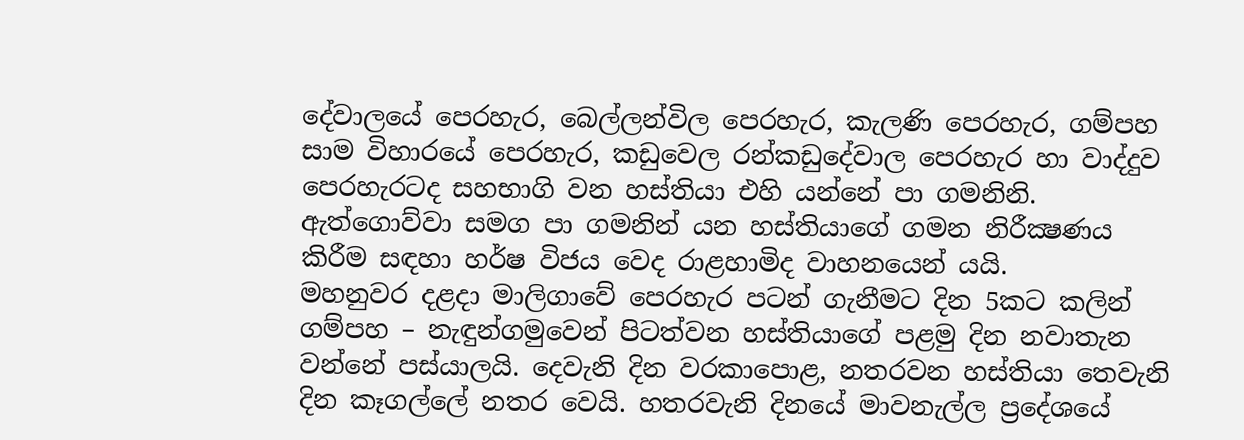දේවාලයේ පෙරහැර, බෙල්ලන්විල පෙරහැර, කැලණි පෙරහැර, ගම්පහ සාම විහාරයේ පෙරහැර, කඩුවෙල රන්කඩුදේවාල පෙරහැර හා වාද්දුව පෙරහැරටද සහභාගි වන හස්තියා එහි යන්නේ පා ගමනිනි. ඇත්ගොව්වා සමග පා ගමනින් යන හස්තියාගේ ගමන නිරීක්‍ෂණය කිරීම සඳහා හර්ෂ විජය වෙද රාළහාමිද වාහනයෙන් යයි.
මහනුවර දළදා මාලිගාවේ පෙරහැර පටන් ගැනීමට දින 5කට කලින් ගම්පහ – නැඳුන්ගමුවෙන් පිටත්වන හස්තියාගේ පළමු දින නවාතැන වන්නේ පස්යාලයි. දෙවැනි දින වරකාපොළ, නතරවන හස්තියා තෙවැනි දින කෑගල්ලේ නතර වෙයි. හතරවැනි දිනයේ මාවනැල්ල ප්‍රදේශයේ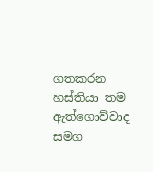ගතකරන හස්තියා තම ඇත්ගොව්වාද සමග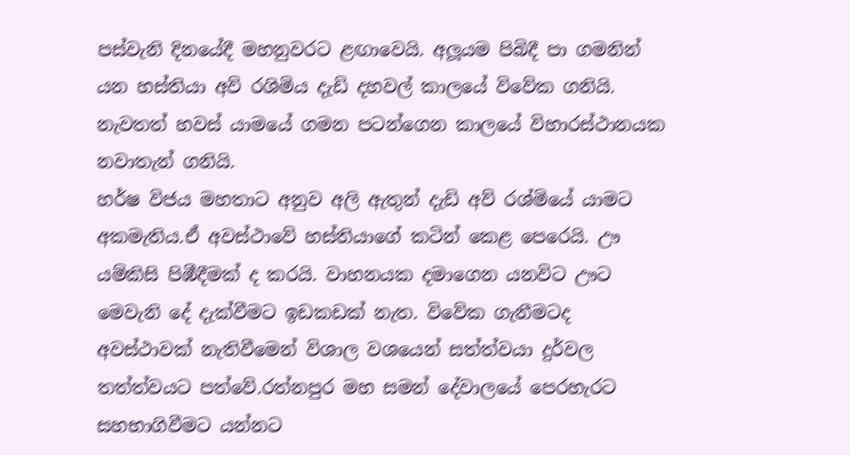පස්වැනි දිනයේදී මහනුවරට ළඟාවෙයි. අලූයම පිබිදී පා ගමනින් යන හස්තියා අව් රශිමිය දැඩි දහවල් කාලයේ විවේක ගනියි. නැවතත් හවස් යාමයේ ගමන පටන්ගෙන කාලයේ විහාරස්ථානයක නවාතැන් ගනියි.
හර්ෂ විජය මහතාට අනුව අලි ඇතුන් දැඩි අව් රශ්මියේ යාමට අකමැතිය.ඒ අවස්ථාවේ හස්තියාගේ කටින් කෙළ පෙරෙයි. ඌ යම්කිසි පිඹීදීමක් ද කරයි. වාහනයක දමාගෙන යනවිට ඌට මෙවැනි දේ දැක්වීමට ඉඩකඩක් නැත. විවේක ගැනීමටද අවස්ථාවක් නැතිවීමෙන් විශාල වශයෙන් සත්ත්වයා දුර්වල තත්ත්වයට පත්වේ.රත්නපුර මහ සමන් දේවාලයේ පෙරහැරට සහභාගිවීමට යන්නට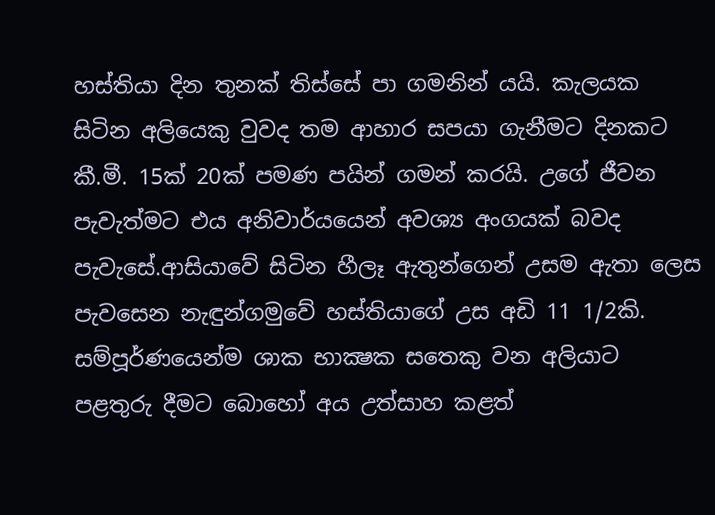හස්තියා දින තුනක් තිස්සේ පා ගමනින් යයි. කැලයක සිටින අලියෙකු වුවද තම ආහාර සපයා ගැනීමට දිනකට කී.මී. 15ක් 20ක් පමණ පයින් ගමන් කරයි. උගේ ජීවන පැවැත්මට එය අනිවාර්යයෙන් අවශ්‍ය අංගයක් බවද පැවැසේ.ආසියාවේ සිටින හීලෑ ඇතුන්ගෙන් උසම ඇතා ලෙස පැවසෙන නැඳුන්ගමුවේ හස්තියාගේ උස අඩි 11 1/2කි.
සම්පූර්ණයෙන්ම ශාක භාක්‍ෂක සතෙකු වන අලියාට පළතුරු දීමට බොහෝ අය උත්සාහ කළත්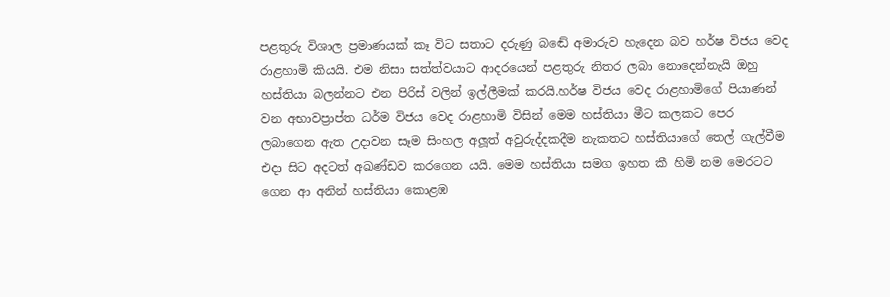පළතුරු විශාල ප්‍රමාණයක් කෑ විට සතාට දරුණු බඬේ අමාරුව හැදෙන බව හර්ෂ විජය වෙද රාළහාමි කියයි. එම නිසා සත්ත්වයාට ආදරයෙන් පළතුරු නිතර ලබා නොදෙන්නැයි ඔහු හස්තියා බලන්නට එන පිරිස් වලින් ඉල්ලීමක් කරයි.හර්ෂ විජය වෙද රාළහාමිගේ පියාණන් වන අභාවප්‍රාප්ත ධර්ම විජය වෙද රාළහාමි විසින් මෙම හස්තියා මීට කලකට පෙර ලබාගෙන ඇත උදාවන සෑම සිංහල අලූත් අවුරුද්දකදීම නැකතට හස්තියාගේ තෙල් ගැල්වීම එදා සිට අදටත් අඛණ්ඩව කරගෙන යයි. මෙම හස්තියා සමග ඉහත කී හිමි නම මෙරටට ගෙන ආ අනින් හස්තියා කොළඹ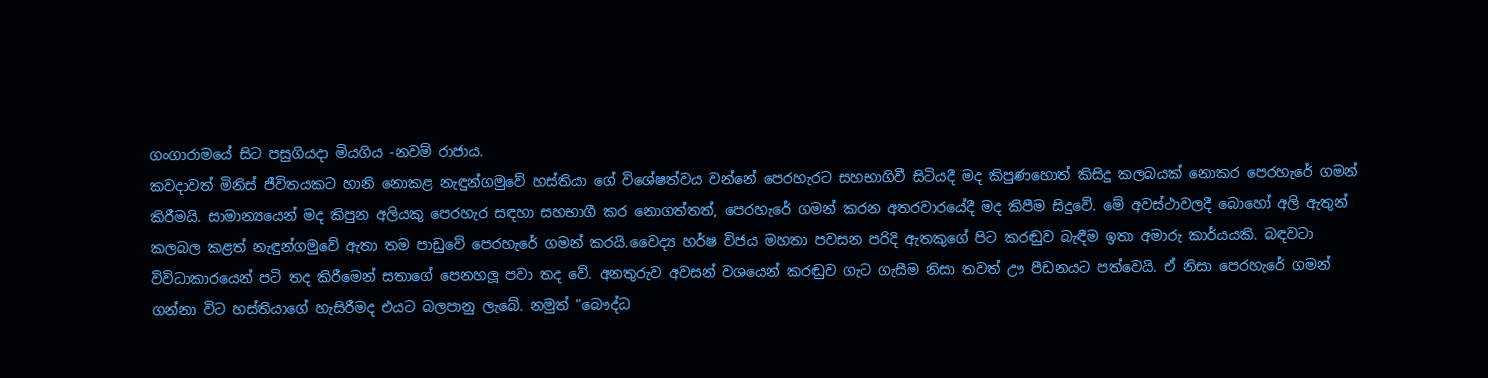ගංගාරාමයේ සිට පසුගියදා මියගිය -නවම් රාජාය.
කවදාවත් මිනිස් ජීවිතයකට හානි නොකළ නැඳුන්ගමුවේ හස්තියා ගේ විශේෂත්වය වන්නේ පෙරහැරට සහභාගිවී සිටියදී මද කිපුණහොත් කිසිදු කලබයක් නොකර පෙරහැරේ ගමන් කිරීමයි. සාමාන්‍යයෙන් මද කිපුන අලියකු පෙරහැර සඳහා සහභාගී කර නොගත්තත්, පෙරහැරේ ගමන් කරන අතරවාරයේදී මද කිපීම සිදුවේ. මේ අවස්ථාවලදී බොහෝ අලි ඇතුන් කලබල කළත් නැඳුන්ගමුවේ ඇතා තම පාඩුවේ පෙරහැරේ ගමන් කරයි.වෛද්‍ය හර්ෂ විජය මහතා පවසන පරිදි ඇතකුගේ පිට කරඬුව බැඳීම ඉතා අමාරු කාර්යයකි. බඳවටා විවිධාකාරයෙන් පටි තද කිරීමෙන් සතාගේ පෙනහලූ පවා තද වේ. අනතුරුව අවසන් වශයෙන් කරඬුව ගැට ගැසීම නිසා තවත් ඌ පීඩනයට පත්වෙයි. ඒ නිසා පෙරහැරේ ගමන් ගන්නා විට හස්තියාගේ හැසිරීමද එයට බලපානු ලැබේ. නමුත් ”බෞද්ධ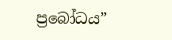ප්‍රබෝධය”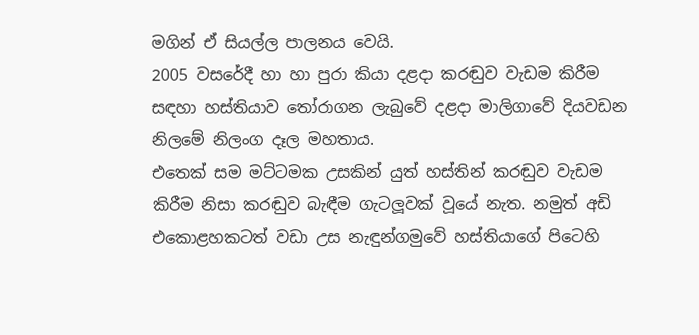මගින් ඒ සියල්ල පාලනය වෙයි.
2005 වසරේදී හා හා පුරා කියා දළදා කරඬුව වැඩම කිරීම සඳහා හස්තියාව තෝරාගන ලැබුවේ දළදා මාලිගාවේ දියවඩන නිලමේ නිලංග දෑල මහතාය.
එතෙක් සම මට්ටමක උසකින් යුත් හස්තින් කරඬුව වැඩම කිරීම නිසා කරඬුව බැඳීම ගැටලූවක් වූයේ නැත. නමුත් අඩි එකොළහකටත් වඩා උස නැඳුන්ගමුවේ හස්තියාගේ පිටෙහි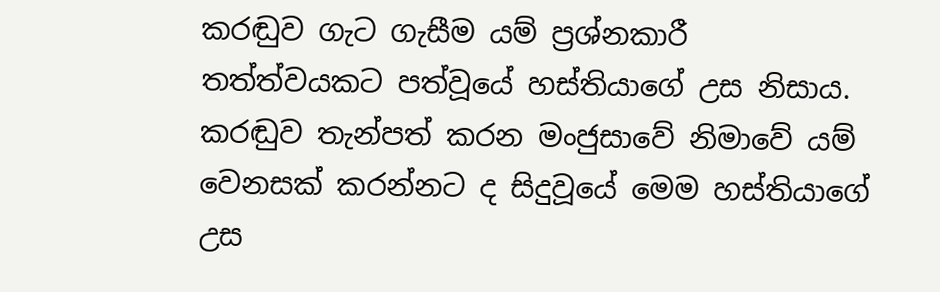කරඬුව ගැට ගැසීම යම් ප්‍රශ්නකාරී තත්ත්වයකට පත්වූයේ හස්තියාගේ උස නිසාය.
කරඬුව තැන්පත් කරන මංජුසාවේ නිමාවේ යම් වෙනසක් කරන්නට ද සිදුවූයේ මෙම හස්තියාගේ උස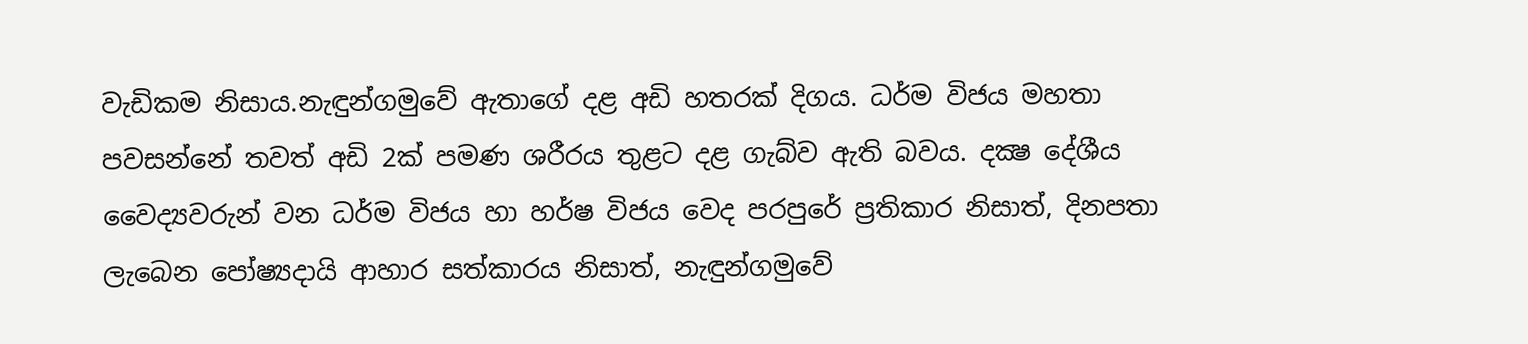වැඩිකම නිසාය.නැඳුන්ගමුවේ ඇතාගේ දළ අඩි හතරක් දිගය. ධර්ම විජය මහතා පවසන්නේ තවත් අඩි 2ක් පමණ ශරීරය තුළට දළ ගැබ්ව ඇති බවය. දක්‍ෂ දේශීය වෛද්‍යවරුන් වන ධර්ම විජය හා හර්ෂ විජය වෙද පරපුරේ ප්‍රතිකාර නිසාත්, දිනපතා ලැබෙන පෝෂ්‍යදායි ආහාර සත්කාරය නිසාත්, නැඳුන්ගමුවේ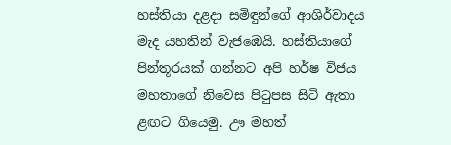හස්තියා දළදා සමිඳුන්ගේ ආශිර්වාදය මැද යහතින් වැජඹෙයි. හස්තියාගේ පින්තූරයක් ගන්නට අපි හර්ෂ විජය මහතාගේ නිවෙස පිටුපස සිටි ඇතා ළඟට ගියෙමු. ඌ මහත්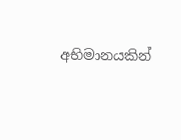අභිමානයකින්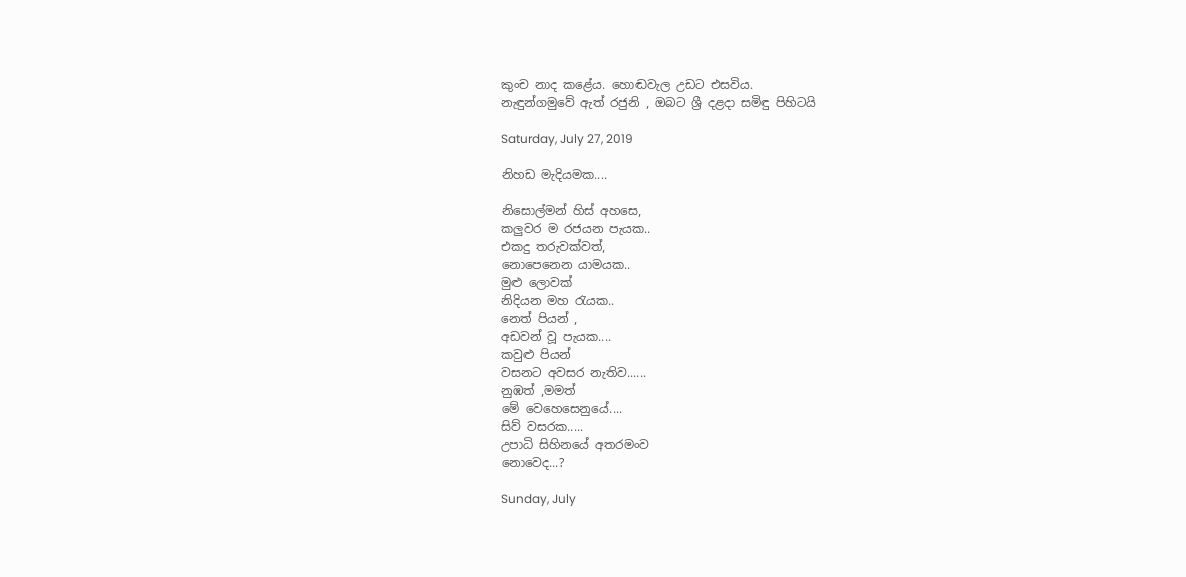කුංච නාද කළේය. හොඬවැල උඩට එසවිය.
නැඳුන්ගමුවේ ඇත් රජුනි , ඔබට ශ්‍රී දළදා සමිඳු පිහිටයි

Saturday, July 27, 2019

නිහඩ මැදියමක....

නිසොල්මන් හිස් අහසෙ,
කලුවර ම රජයන පැයක..
එකදු තරුවක්වත්,
නොපෙනෙන යාමයක..
මුළු ලොවක්
නිදියන මහ රැයක..
නෙත් පියන් ,
අඩවන් වූ පැයක....
කවුළු පියන්
වසනට අවසර නැතිව......
නුඹත් ,මමත්
මේ වෙහෙසෙනුයේ....
සිව් වසරක.....
උපාධි සිහිනයේ අතරමංව
නොවෙද...?

Sunday, July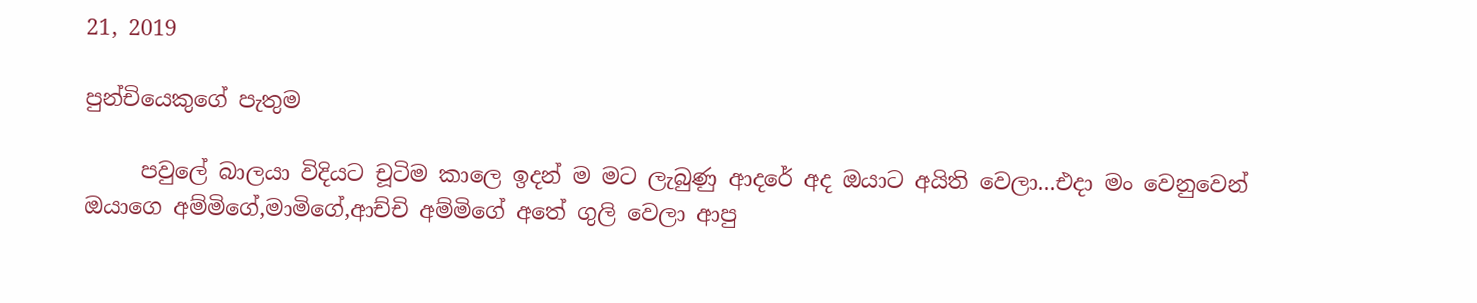21, 2019

පුන්චියෙකුගේ පැතුම

     පවුලේ බාලයා විදියට චූටිම කාලෙ ඉදන් ම මට ලැබුණු ආදරේ අද ඔයාට අයිති වෙලා...එදා මං වෙනුවෙන් ඔයාගෙ අම්මිගේ,මාමිගේ,ආච්චි අම්මිගේ අතේ ගුලි වෙලා ආපු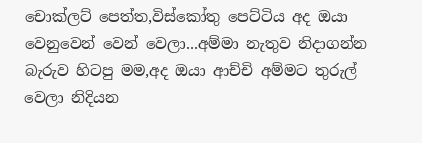චොක්ලට් පෙත්ත,විස්කෝතු පෙට්ටිය අද ඔයා වෙනුවෙන් වෙන් වෙලා...අම්මා නැතුව නිදාගන්න බැරුව හිටපු මම,අද ඔයා ආච්චි අම්මට තුරුල් වෙලා නිදියන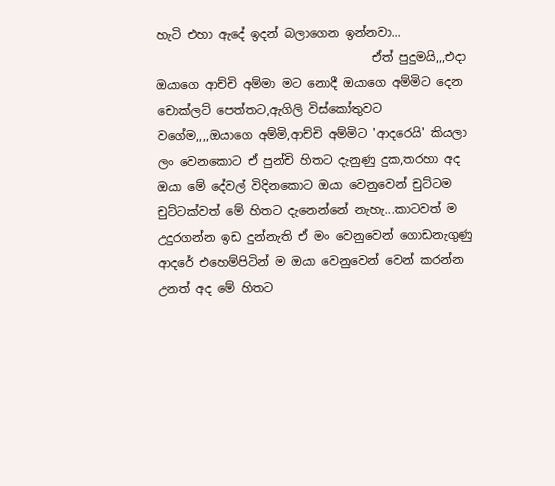හැටි එහා ඇදේ ඉදන් බලාගෙන ඉන්නවා...
                                    ඒත් පුදුමයි,,,එදා ඔයාගෙ ආච්චි අම්මා මට නොදී ඔයාගෙ අම්මිට දෙන චොක්ලට් පෙත්තට,ඇගිලි විස්කෝතුවට වගේම,,,,ඔයාගෙ අම්මි,ආච්චි අම්මිට 'ආදරෙයි' කියලා ලං වෙනකොට ඒ පුන්චි හිතට දැනුණු දුක,තරහා අද ඔයා මේ දේවල් විදිනකොට ඔයා වෙනුවෙන් චුට්ටම චුට්ටක්වත් මේ හිතට දැනෙන්නේ නැහැ...කාටවත් ම උදුරගන්න ඉඩ දුන්නැති ඒ මං වෙනුවෙන් ගොඩනැගුණු ආදරේ එහෙම්පිටින් ම ඔයා වෙනුවෙන් වෙන් කරන්න උනත් අද මේ හිතට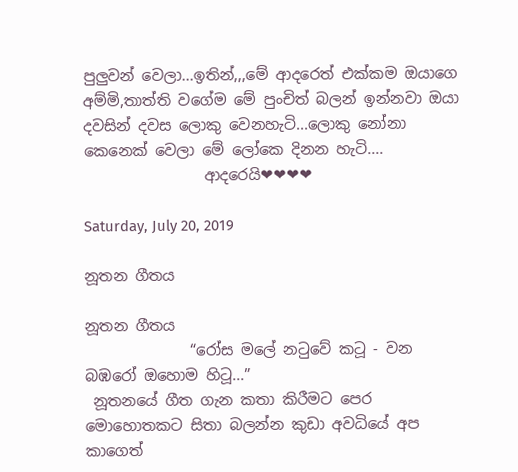පුලුවන් වෙලා...ඉතින්,,,මේ ආදරෙත් එක්කම ඔයාගෙ අම්මි,තාත්ති වගේම මේ පුංචිත් බලන් ඉන්නවා ඔයා දවසින් දවස ලොකු වෙනහැටි...ලොකු නෝනා කෙනෙක් වෙලා මේ ලෝකෙ දිනන හැටි....
                ආදරෙයි❤❤❤❤

Saturday, July 20, 2019

නූතන ගීතය

නූතන ගීතය
              “රෝස මලේ නටුවේ කටූ - වන බඹරෝ ඔහොම හිටූ...”
 නූතනයේ ගීත ගැන කතා කිරීමට පෙර මොහොතකට සිතා බලන්න කුඩා අවධියේ අප කාගෙත්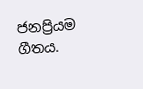ජනප්‍රියම ගීතය.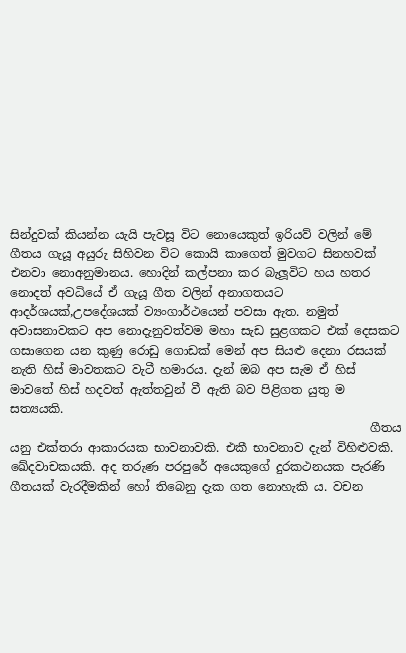සින්දුවක් කියන්න යැයි පැවසූ විට නොයෙකුත් ඉරියව් වලින් මේ ගීතය ගැයූ අයුරු සිහිවන විට කොයි කාගෙත් මුවගට සිනහවක් එනවා නොඅනුමානය. හොදින් කල්පනා කර බැලූවිට හය හතර නොදත් අවධියේ ඒ ගැයූ ගීත වලින් අනාගතයට ආදර්ශයක්,උපදේශයක් ව්‍යංගාර්ථයෙන් පවසා ඇත. නමුත් අවාසනාවකට අප නොදැනුවත්වම මහා සැඩ සුළගකට එක් දෙසකට ගසාගෙන යන කුණු රොඩු ගොඩක් මෙන් අප සියළු දෙනා රසයක් නැති හිස් මාවතකට වැටී හමාරය. දැන් ඔබ අප සැම ඒ හිස් මාවතේ හිස් හදවත් ඇත්තවුන් වී ඇති බව පිළිගත යුතු ම සත්‍යයකි.
                                                            ගීතය යනු එක්තරා ආකාරයක භාවනාවකි. එකී භාවනාව දැන් විහිළුවකි. ඛේදවාචකයකි. අද තරුණ පරපුරේ අයෙකුගේ දුරකථනයක පැරණි ගීතයක් වැරදීමකින් හෝ තිබෙනු දැක ගත නොහැකි ය. වචන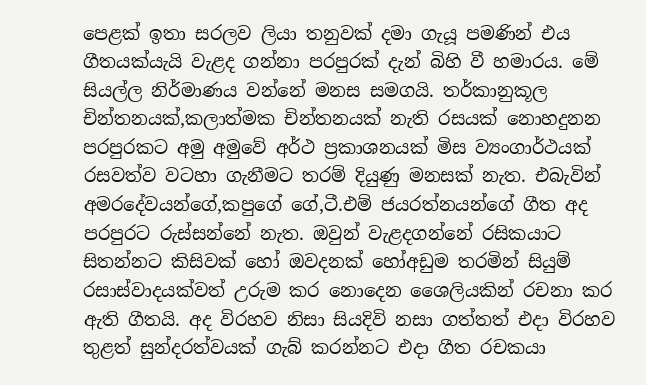පෙළක් ඉතා සරලව ලියා තනුවක් දමා ගැයූ පමණින් එය ගීතයක්යැයි වැළද ගන්නා පරපුරක් දැන් බිහි වී හමාරය. මේ සියල්ල නිර්මාණය වන්නේ මනස සමගයි. තර්කානුකූල චින්තනයක්,කලාත්මක චින්තනයක් නැති රසයක් නොහදුනන පරපුරකට අමු අමුවේ අර්ථ ප්‍රකාශනයක් මිස ව්‍යංගාර්ථයක් රසවත්ව වටහා ගැනීමට තරම් දියුණු මනසක් නැත. එබැවින් අමරදේවයන්ගේ,කපුගේ ගේ,ටී.එම් ජයරත්නයන්ගේ ගීත අද පරපුරට රුස්සන්නේ නැත. ඔවුන් වැළදගන්නේ රසිකයාට සිතන්නට කිසිවක් හෝ ඔවදනක් හෝඅඩුම තරමින් සියුම් රසාස්වාදයක්වත් උරුම කර නොදෙන ශෛලියකින් රචනා කර ඇති ගීතයි. අද විරහව නිසා සියදිවි නසා ගත්තත් එදා විරහව තුළත් සුන්දරත්වයක් ගැබ් කරන්නට එදා ගීත රචකයා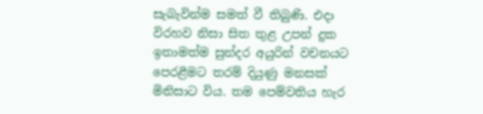සැබැවින්ම සමත් වී තිබුණි. එදා විරහව නිසා සිත තුළ උපන් දුක ඉතාමත්ම සුන්දර අයුරින් වචනයට පෙරළීමට තරම් දියුණු මනසක් මිනිසාට විය. තම පෙම්වතිය හැර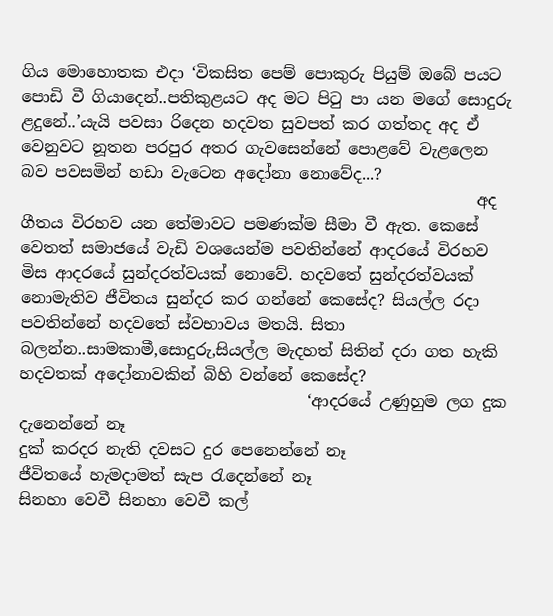ගිය මොහොතක එදා ‘විකසිත පෙම් පොකුරු පියුම් ඔබේ පයට පොඩි වී ගියාදෙන්..පතිකුළයට අද මට පිටු පා යන මගේ සොදුරු ළදුනේ..’යැයි පවසා රිදෙන හදවත සුවපත් කර ගත්තද අද ඒ වෙනුවට නූතන පරපුර අතර ගැවසෙන්නේ පොළවේ වැළලෙන බව පවසමින් හඩා වැටෙන අදෝනා නොවේද...?
                                                         අද ගීතය විරහව යන තේමාවට පමණක්ම සීමා වී ඇත. කෙසේ වෙතත් සමාජයේ වැඩි වශයෙන්ම පවතින්නේ ආදරයේ විරහව මිස ආදරයේ සුන්දරත්වයක් නොවේ. හදවතේ සුන්දරත්වයක් නොමැතිව ජීවිතය සුන්දර කර ගන්නේ කෙසේද? සියල්ල රදා පවතින්නේ හදවතේ ස්වභාවය මතයි. සිතා බලන්න..සාමකාමී,සොදුරු,සියල්ල මැදහත් සිතින් දරා ගත හැකි හදවතක් අදෝනාවකින් බිහි වන්නේ කෙසේද?
                                    ‘ආදරයේ උණුහුම ලග දුක දැනෙන්නේ නෑ
දුක් කරදර නැති දවසට දුර පෙනෙන්නේ නෑ
ජීවිතයේ හැමදාමත් සැප රැදෙන්නේ නෑ
සිනහා වෙවී සිනහා වෙවී කල්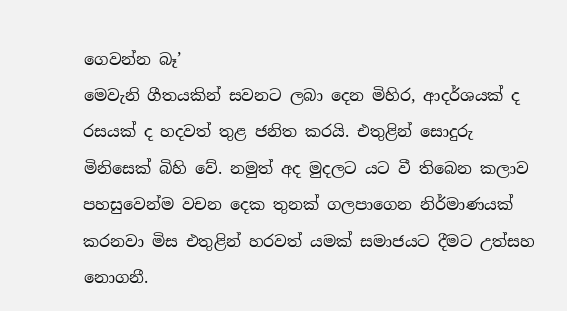ගෙවන්න බෑ’
මෙවැනි ගීතයකින් සවනට ලබා දෙන මිහිර, ආදර්ශයක් ද රසයක් ද හදවත් තුළ ජනිත කරයි. එතුළින් සොදුරු මිනිසෙක් බිහි වේ. නමුත් අද මුදලට යට වී තිබෙන කලාව පහසුවෙන්ම වචන දෙක තුනක් ගලපාගෙන නිර්මාණයක් කරනවා මිස එතුළින් හරවත් යමක් සමාජයට දීමට උත්සහ නොගනී.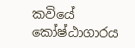කවියේ කෝෂ්ඨාගාරය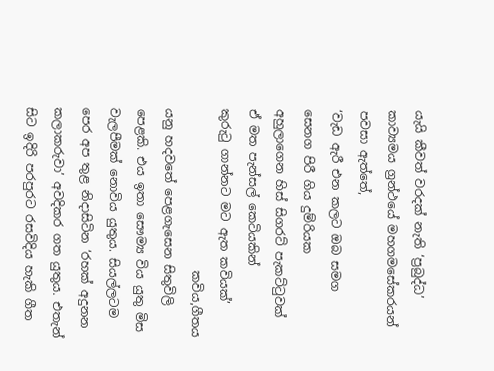යැයි කීවත් වරදක් නැති ‘ප්‍රබුද්ධ’ කාව්‍යමය ග්‍රන්ථයේ මහගමසේකරයන් පවසා ඇත්තේ,
‘වැඩ ඇරී එන කලට ඔබ සමග
සෙනග පිරී ගිය දුම්රියක
අහුලාගෙන හිස් සිගරට් පැකට්ටුවක්
ඒ මත පැන්සල් කෙටියකින්
කුරුටු ගාන්නට මට ඇත කවියක්’
                           කවිය,ගීතය යනු හදවතේ පෙළගැසෙන සිතුවිලි පෙළකි. එය ඉතා සෞම්‍ය විය යුතු මිස වැලපීමක් නොවිය යුතුය. සියල්ලටම පෙර අප තුළ නිදාසිටින ‘රහක් අදුනන කලාකරුවා’ අවදිකර ගත යුතුය. එතැන් සිට ඉදිරි පරපුරට රසවිදිය හැකි ගීත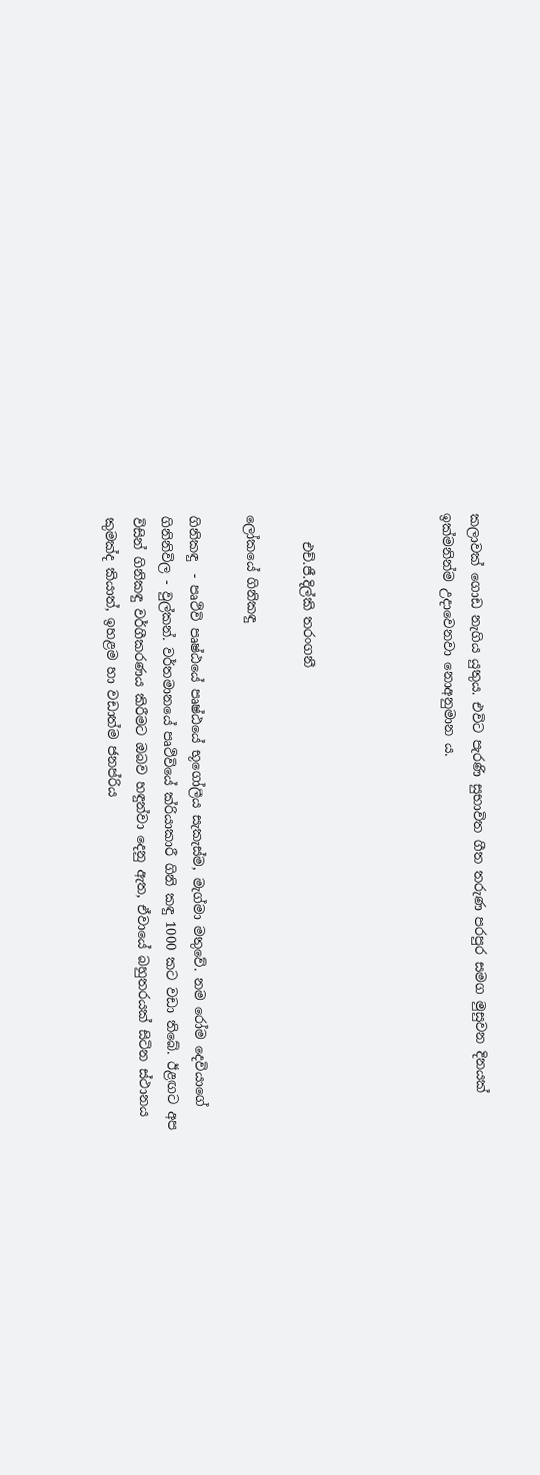කලාවක් ගොඩ නැගිය යුතුය. එවිට පැරණි සුභාවිත ගීත තරුණ පරපුර සමග මුසුවන දිනයක් ඉක්මනින්ම උදාවෙනවා නොඅනුමාන ය.




    එච්.ජී.දිල්කි තරංගනී

ලෝකයේ ගිනිකඳු

ගිනිකඳු  - පෘථිවි පෘෂ්ඨයේ පෘෂ්ඨයේ භූගෝලීය සැකැස්ම, මැග්මා මතුවේ. නම රෝම දෙවියාගේ ගිනිනිවිල - වුල්කන්. වර්තමානයේ පෘථිවියේ ක්රියාකාරී ගිනි කඳු 1000 කට වඩා තිබේ. ඊළඟට අප විසින් ගිනිකඳු වර්ගීකරණය කිරීමට ඔබව හඳුන්වා දෙනු ඇත, ඒවායේ බහුතරයක් සිටින ස්ථානය කුමක්ද කියාත්, ඉහළම හා වඩාත්ම ජනප්රිය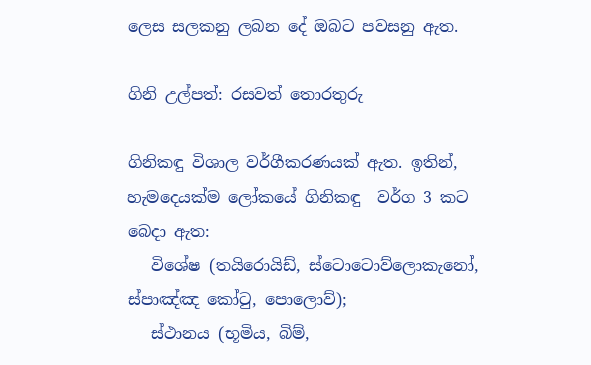ලෙස සලකනු ලබන දේ ඔබට පවසනු ඇත.

ගිනි උල්පත්: රසවත් තොරතුරු

ගිනිකඳු විශාල වර්ගීකරණයක් ඇත. ඉතින්, හැමදෙයක්ම ලෝකයේ ගිනිකඳු  වර්ග 3 කට බෙදා ඇත:
   විශේෂ (තයිරොයිඩ්, ස්ටොටොව්ලොකැනෝ, ස්පාඤ්ඤ කෝටු, පොලොව්);
   ස්ථානය (භූමිය, බිම්,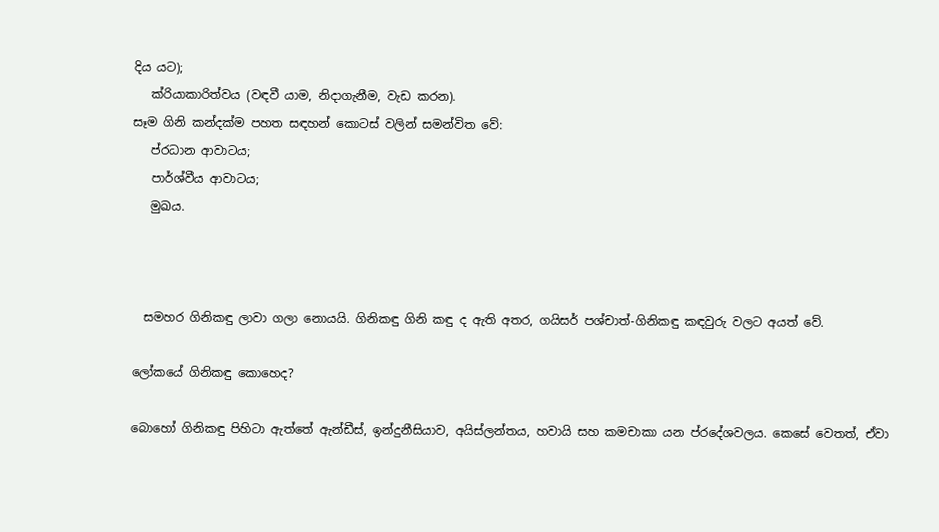දිය යට);
   ක්රියාකාරිත්වය (වඳවී යාම, නිදාගැනීම, වැඩ කරන).
සෑම ගිනි කන්දක්ම පහත සඳහන් කොටස් වලින් සමන්විත වේ:
   ප්රධාන ආවාටය;
   පාර්ශ්වීය ආවාටය;
   මුඛය.



  සමහර ගිනිකඳු ලාවා ගලා නොයයි. ගිනිකඳු ගිනි කඳු ද ඇති අතර, ගයිසර් පශ්චාත්-ගිනිකඳු කඳවුරු වලට අයත් වේ.

ලෝකයේ ගිනිකඳු කොහෙද?

බොහෝ ගිනිකඳු පිහිටා ඇත්තේ ඇන්ඩීස්, ඉන්දුනීසියාව, අයිස්ලන්තය, හවායි සහ කමචාකා යන ප්රදේශවලය. කෙසේ වෙතත්, ඒවා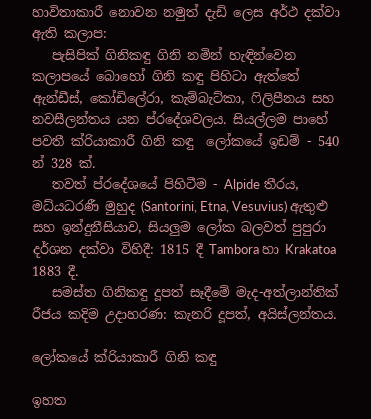හාවිතාකාරී නොවන නමුත් දැඩි ලෙස අර්ථ දක්වා ඇති කලාප:
   පැසිපික් ගිනිකඳු ගිනි නමින් හැඳින්වෙන කලාපයේ බොහෝ ගිනි කඳු පිහිටා ඇත්තේ ඇන්ඩීස්, කෝඩිලේරා, කැම්බැට්කා, ෆිලිපීනය සහ නවසීලන්තය යන ප්රදේශවලය. සියල්ලම පාහේ පවතී ක්රියාකාරී ගිනි කඳු  ලෝකයේ ඉඩම් - 540 න් 328 ක්.
   තවත් ප්රදේශයේ පිහිටීම - Alpide තීරය, මධ්යධරණී මුහුද (Santorini, Etna, Vesuvius) ඇතුළු සහ ඉන්දුනීසියාව, සියලුම ලෝක බලවත් පුපුරා දර්ශන දක්වා විහිදී: 1815 දී Tambora හා Krakatoa 1883 දී.
   සමස්ත ගිනිකඳු දූපත් සෑදීමේ මැද-අත්ලාන්තික් රීජය කදිම උදාහරණ: කැනරි දූපත්, අයිස්ලන්තය.

ලෝකයේ ක්රියාකාරී ගිනි කඳු

ඉහත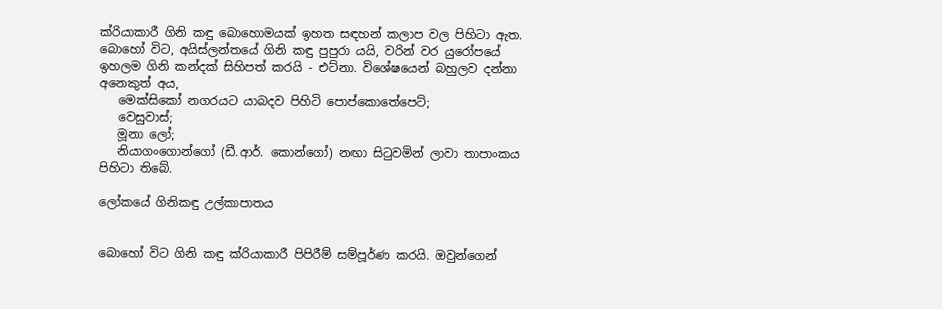ක්රියාකාරී ගිනි කඳු බොහොමයක් ඉහත සඳහන් කලාප වල පිහිටා ඇත. බොහෝ විට, අයිස්ලන්තයේ ගිනි කඳු පුපුරා යයි, වරින් වර යුරෝපයේ ඉහලම ගිනි කන්දක් සිහිපත් කරයි - එට්නා. විශේෂයෙන් බහුලව දන්නා අනෙකුත් අය,
   මෙක්සිකෝ නගරයට යාබදව පිහිටි පොප්කොතේපෙට්;
   වෙසුවාස්;
   මූනා ලෝ;
   නියාගංගොන්ගෝ (ඩී.ආර්. කොන්ගෝ) නඟා සිටුවමින් ලාවා තාපාංකය පිහිටා තිබේ.

ලෝකයේ ගිනිකඳු උල්කාපාතය


බොහෝ විට ගිනි කඳු ක්රියාකාරී පිපිරීම් සම්පූර්ණ කරයි. ඔවුන්ගෙන්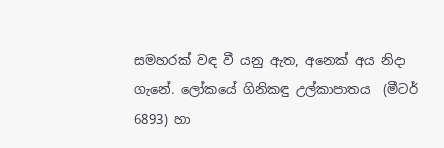සමහරක් වඳ වී යනු ඇත, අනෙක් අය නිදා ගැනේ. ලෝකයේ ගිනිකඳු උල්කාපාතය  (මීටර් 6893) හා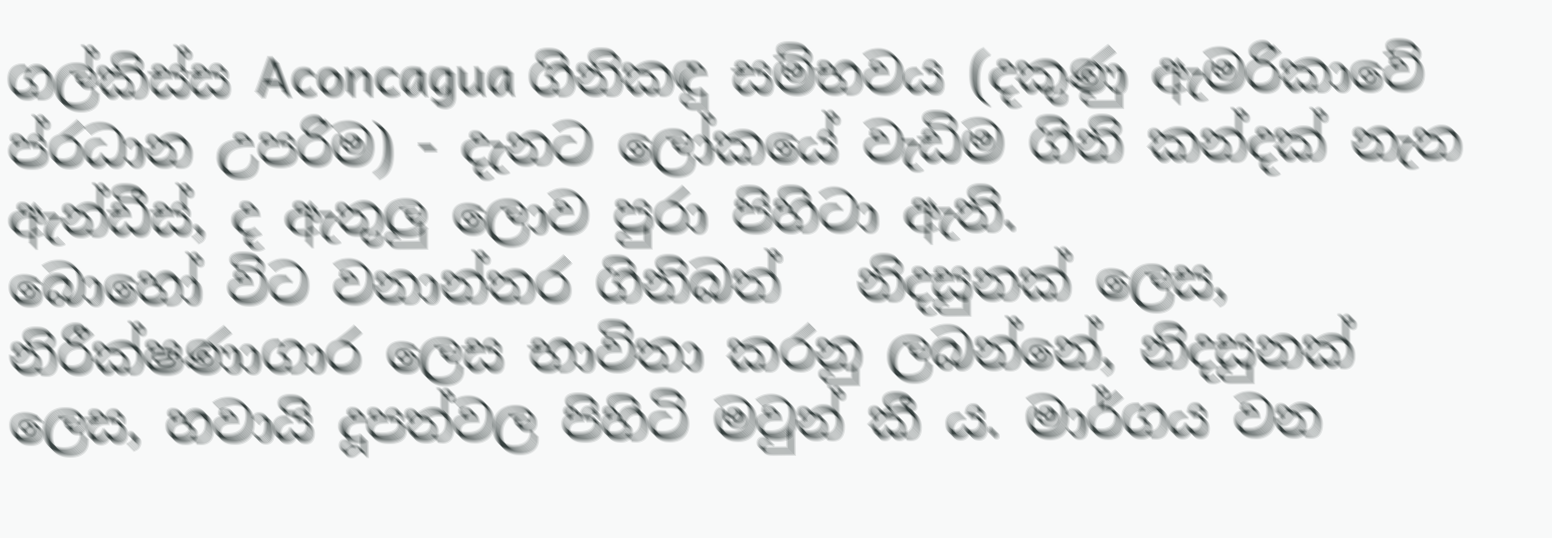ගල්කිස්ස Aconcagua ගිනිකඳු සම්භවය (දකුණු ඇමරිකාවේ ප්රධාන උපරිම) - දැනට ලෝකයේ වැඩිම ගිනි කන්දක් නැත ඇන්ඩීස්, ද ඇතුලු ලොව පුරා පිහිටා ඇති.
බොහෝ විට වනාන්තර ගිනිබත්   නිදසුනක් ලෙස, නිරීක්ෂණාගාර ලෙස භාවිතා කරනු ලබන්නේ, නිදසුනක් ලෙස, හවායි දූපත්වල පිහිටි මවුන් කී ය. මාර්ගය වන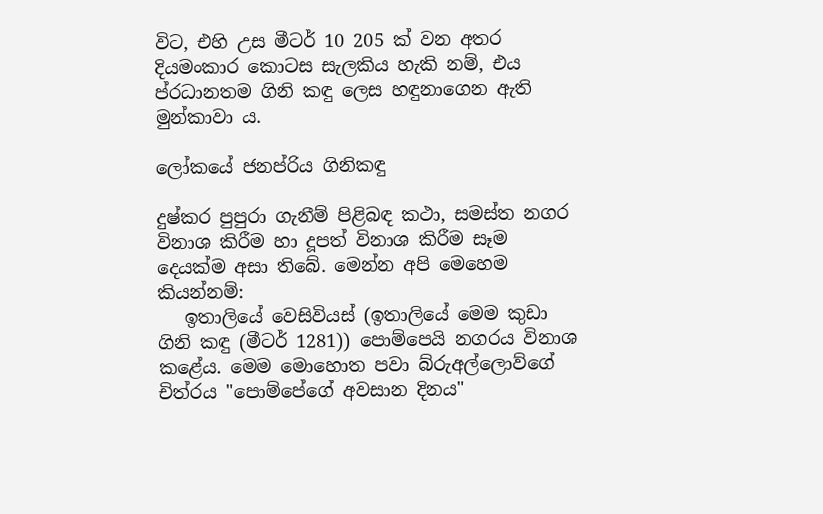විට, එහි උස මීටර් 10 205 ක් වන අතර දියමංකාර කොටස සැලකිය හැකි නම්, එය ප්රධානතම ගිනි කඳු ලෙස හඳුනාගෙන ඇති මුන්කාවා ය.

ලෝකයේ ජනප්රිය ගිනිකඳු

දුෂ්කර පුපුරා ගැනීම් පිළිබඳ කථා, සමස්ත නගර විනාශ කිරීම හා දූපත් විනාශ කිරීම සෑම දෙයක්ම අසා තිබේ. මෙන්න අපි මෙහෙම කියන්නම්:
   ඉතාලියේ වෙසිවියස් (ඉතාලියේ මෙම කුඩා ගිනි කඳු (මීටර් 1281)) පොම්පෙයි නගරය විනාශ කළේය. මෙම මොහොත පවා බ්රුඅල්ලොව්ගේ චිත්රය "පොම්පේගේ අවසාන දිනය"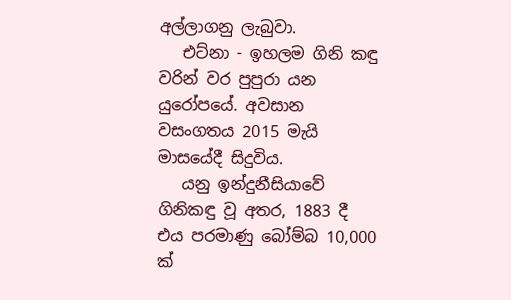අල්ලාගනු ලැබුවා.
   එට්නා - ඉහලම ගිනි කඳු  වරින් වර පුපුරා යන යුරෝපයේ. අවසාන වසංගතය 2015 මැයි මාසයේදී සිදුවිය.
   යනු ඉන්දුනීසියාවේ ගිනිකඳු වූ අතර, 1883 දී එය පරමාණු බෝම්බ 10,000 ක්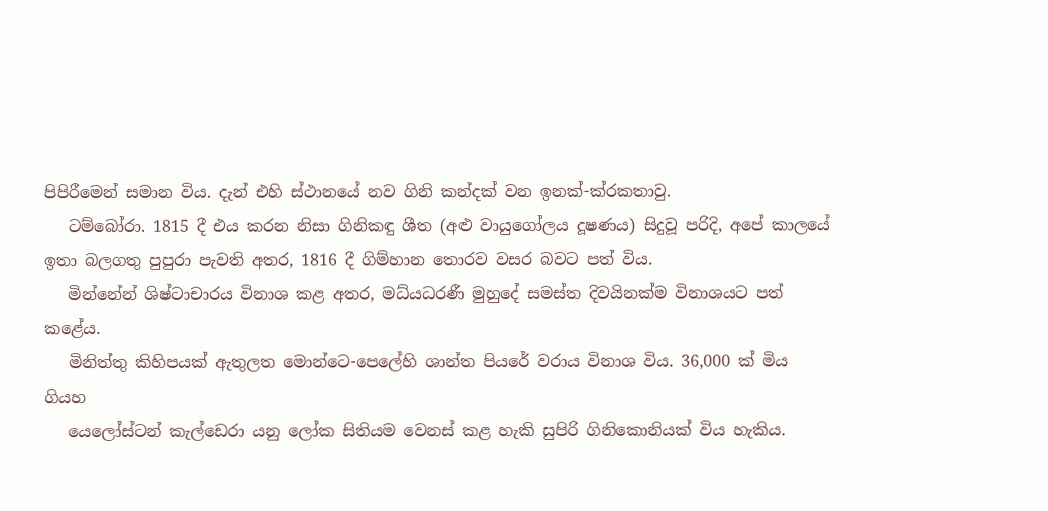පිපිරීමෙන් සමාන විය. දැන් එහි ස්ථානයේ නව ගිනි කන්දක් වන ඉනක්-ක්රකතාවු.
   ටම්බෝරා. 1815 දී එය කරන නිසා ගිනිකඳු ශීත (අළු වායුගෝලය දූෂණය) සිදුවූ පරිදි, අපේ කාලයේ ඉතා බලගතු පුපුරා පැවති අතර, 1816 දී ගිම්හාන තොරව වසර බවට පත් විය.
   මින්නේන් ශිෂ්ටාචාරය විනාශ කළ අතර, මධ්යධරණී මුහුදේ සමස්ත දිවයිනක්ම විනාශයට පත් කළේය.
   මිනිත්තු කිහිපයක් ඇතුලත මොන්ටෙ-පෙලේහි ශාන්ත පියරේ වරාය විනාශ විය. 36,000 ක් මිය ගියහ
   යෙලෝස්ටන් කැල්ඩෙරා යනු ලෝක සිතියම වෙනස් කළ හැකි සුපිරි ගිනිකොනියක් විය හැකිය.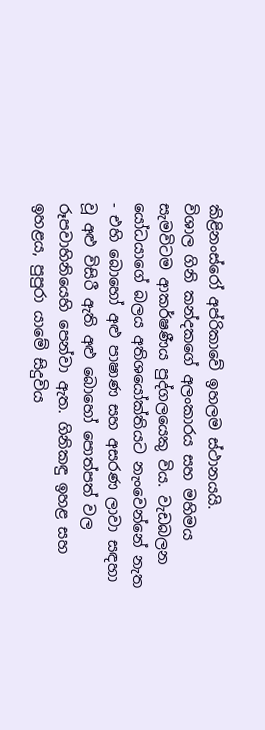කිළිනංස්රෝ අප්රිකාවේ ඉහලම ස්ථානයයි.
විශාල ගිනි කන්දකගේ අලංකාරය සහ මහිමය සැමවිටම ආකර්ෂණීය පුද්ගලයෙකු විය. වැඩබලන යෝධයාගේ බලය අතිශයෝක්තියට නැංවෙන්නේ නැත - එහි බොහෝ අළු පාෂාණ සහ අසරණ ලාවා සඳහා වූ අළු විසිරී ඇති අළු බොහෝ පොත්පත් වල රූපවාහිනියෙහි පෙන්වා ඇත. ගිනිකඳු ඉහළ සහ ඉහළය, පුපුරා යාමේ සිදුවිය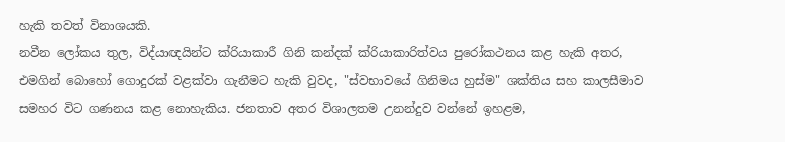හැකි තවත් විනාශයකි.
නවීන ලෝකය තුල, විද්යාඥයින්ට ක්රියාකාරී ගිනි කන්දක් ක්රියාකාරිත්වය පුරෝකථනය කළ හැකි අතර, එමගින් බොහෝ ගොදුරක් වළක්වා ගැනීමට හැකි වුවද, "ස්වභාවයේ ගිනිමය හුස්ම" ශක්තිය සහ කාලසීමාව සමහර විට ගණනය කළ නොහැකිය. ජනතාව අතර විශාලතම උනන්දුව වන්නේ ඉහළම,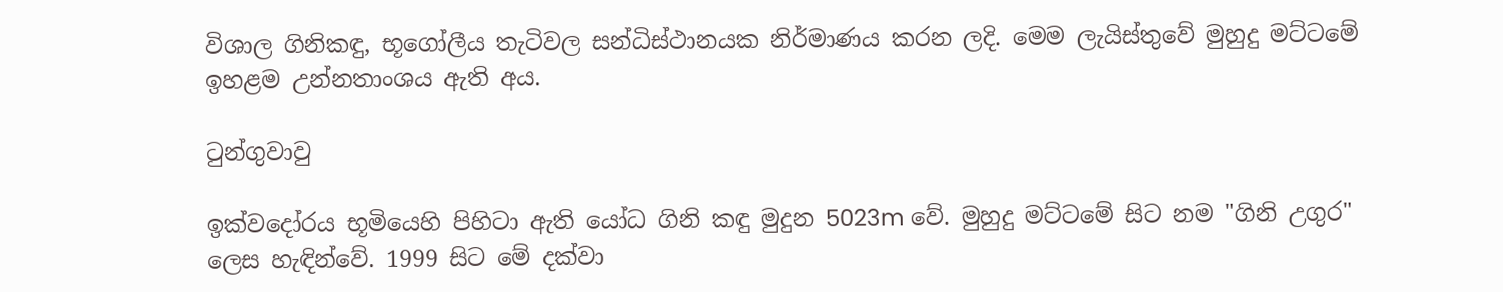විශාල ගිනිකඳු, භූගෝලීය තැටිවල සන්ධිස්ථානයක නිර්මාණය කරන ලදි. මෙම ලැයිස්තුවේ මුහුදු මට්ටමේ ඉහළම උන්නතාංශය ඇති අය.

ටුන්ගුවාවු

ඉක්වදෝරය භූමියෙහි පිහිටා ඇති යෝධ ගිනි කඳු මුදුන 5023m වේ. මුහුදු මට්ටමේ සිට නම "ගිනි උගුර" ලෙස හැඳින්වේ. 1999 සිට මේ දක්වා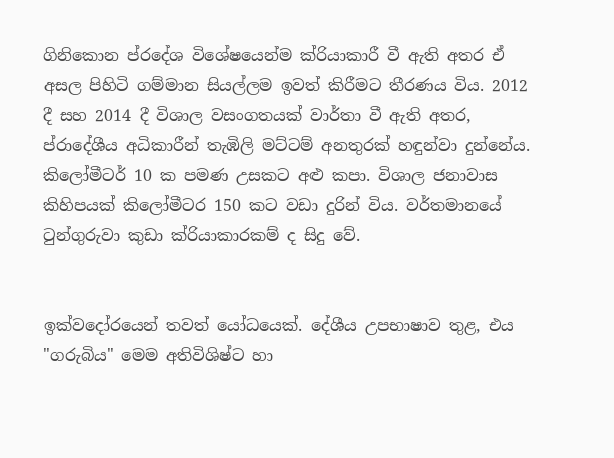ගිනිකොන ප්රදේශ විශේෂයෙන්ම ක්රියාකාරී වී ඇති අතර ඒ අසල පිහිටි ගම්මාන සියල්ලම ඉවත් කිරීමට තීරණය විය. 2012 දී සහ 2014 දී විශාල වසංගතයක් වාර්තා වී ඇති අතර, ප්රාදේශීය අධිකාරීන් තැඹිලි මට්ටම් අනතුරක් හඳුන්වා දුන්නේය. කිලෝමීටර් 10 ක පමණ උසකට අළු කපා. විශාල ජනාවාස කිහිපයක් කිලෝමීටර 150 කට වඩා දුරින් විය. වර්තමානයේ ටුන්ගුරුවා කුඩා ක්රියාකාරකම් ද සිදු වේ.


ඉක්වදෝරයෙන් තවත් යෝධයෙක්. දේශීය උපභාෂාව තුළ, එය "ගරුබිය" මෙම අතිවිශිෂ්ට හා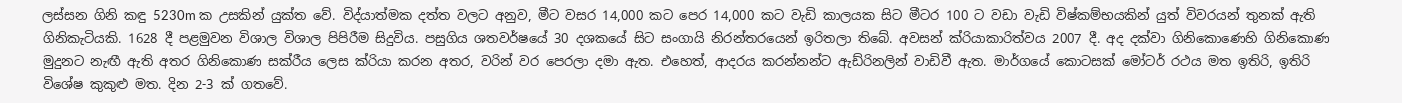ලස්සන ගිනි කඳු 5230m ක උසකින් යුක්ත වේ. විද්යාත්මක දත්ත වලට අනුව, මීට වසර 14,000 කට පෙර 14,000 කට වැඩි කාලයක සිට මීටර 100 ට වඩා වැඩි විෂ්කම්භයකින් යුත් විවරයන් තුනක් ඇති ගිනිකැටියකි. 1628 දී පළමුවන විශාල විශාල පිපිරීම සිදුවිය. පසුගිය ශතවර්ෂයේ 30 දශකයේ සිට සංගායි නිරන්තරයෙන් ඉරිතලා තිබේ. අවසන් ක්රියාකාරිත්වය 2007 දී. අද දක්වා ගිනිකොණෙහි ගිනිකොණ මුදුනට නැඟී ඇති අතර ගිනිකොණ සක්රීය ලෙස ක්රියා කරන අතර, වරින් වර පෙරලා දමා ඇත. එහෙත්, ආදරය කරන්නන්ට ඇඩ්රිනලින් වාඩිවී ඇත. මාර්ගයේ කොටසක් මෝටර් රථය මත ඉතිරි, ඉතිරි විශේෂ කුකුළු මත. දින 2-3 ක් ගතවේ.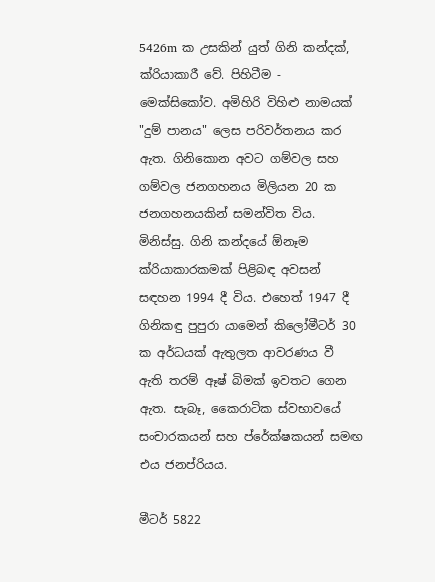5426m ක උසකින් යුත් ගිනි කන්දක්, ක්රියාකාරී වේ. පිහිටීම - මෙක්සිකෝව. අමිහිරි විහිළු නාමයක් "දුම් පානය" ලෙස පරිවර්තනය කර ඇත. ගිනිකොන අවට ගම්වල සහ ගම්වල ජනගහනය මිලියන 20 ක ජනගහනයකින් සමන්විත විය. මිනිස්සු. ගිනි කන්දයේ ඕනෑම ක්රියාකාරකමක් පිළිබඳ අවසන් සඳහන 1994 දී විය. එහෙත් 1947 දී ගිනිකඳු පුපුරා යාමෙන් කිලෝමීටර් 30 ක අර්ධයක් ඇතුලත ආවරණය වී ඇති තරම් ඈෂ් බිමක් ඉවතට ගෙන ඇත. සැබෑ, කෛරාටික ස්වභාවයේ සංචාරකයන් සහ ප්රේක්ෂකයන් සමඟ එය ජනප්රියය.

මීටර් 5822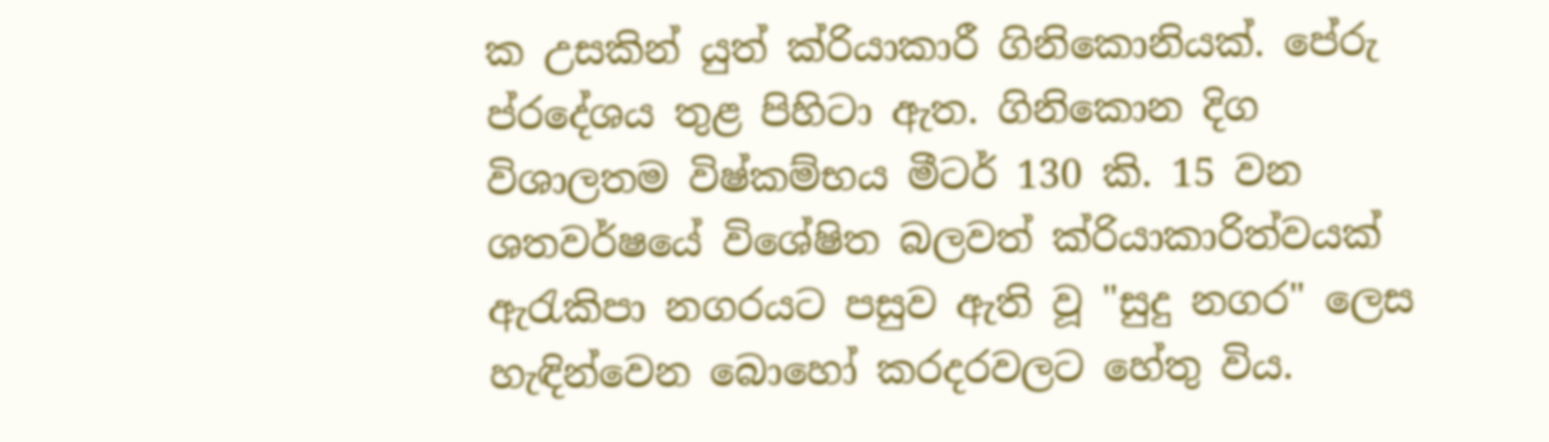ක උසකින් යුත් ක්රියාකාරී ගිනිකොනියක්. පේරු ප්රදේශය තුළ පිහිටා ඇත. ගිනිකොන දිග විශාලතම විෂ්කම්භය මීටර් 130 කි. 15 වන ශතවර්ෂයේ විශේෂිත බලවත් ක්රියාකාරිත්වයක් ඇරැකිපා නගරයට පසුව ඇති වූ "සුදු නගර" ලෙස හැඳින්වෙන බොහෝ කරදරවලට හේතු විය.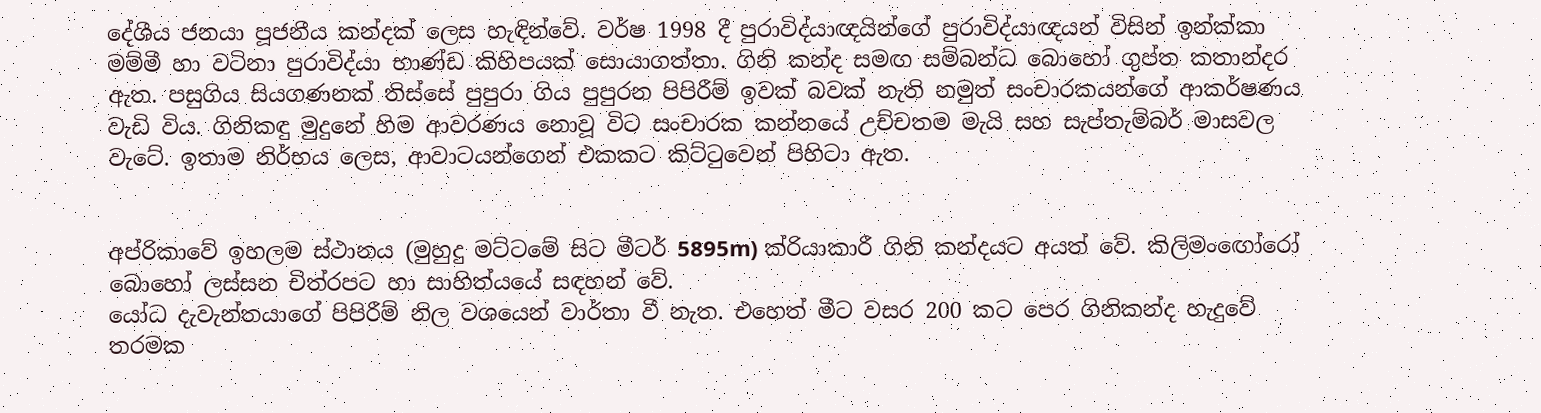දේශීය ජනයා පූජනීය කන්දක් ලෙස හැඳින්වේ. වර්ෂ 1998 දී පුරාවිද්යාඥයින්ගේ පුරාවිද්යාඥයන් විසින් ඉන්ක්කා මම්මී හා වටිනා පුරාවිද්යා භාණ්ඩ කිහිපයක් සොයාගත්තා. ගිනි කන්ද සමඟ සම්බන්ධ බොහෝ ගුප්ත කතාන්දර ඇත. පසුගිය සියගණනක් තිස්සේ පුපුරා ගිය පුපුරන පිපිරීම් ඉවක් බවක් නැති නමුත් සංචාරකයන්ගේ ආකර්ෂණය වැඩි විය. ගිනිකඳු මුදුනේ හිම ආවරණය නොවූ විට සංචාරක කන්නයේ උච්චතම මැයි සහ සැප්තැම්බර් මාසවල වැටේ. ඉතාම නිර්භය ලෙස, ආවාටයන්ගෙන් එකකට කිට්ටුවෙන් පිහිටා ඇත.


අප්රිකාවේ ඉහලම ස්ථානය (මුහුදු මට්ටමේ සිට මීටර් 5895m) ක්රියාකාරී ගිනි කන්දයට අයත් වේ. කිලිමංඟෝරෝ බොහෝ ලස්සන චිත්රපට හා සාහිත්යයේ සඳහන් වේ.
යෝධ දැවැන්තයාගේ පිපිරීම් නිල වශයෙන් වාර්තා වී නැත. එහෙත් මීට වසර 200 කට පෙර ගිනිකන්ද හැදුවේ තරමක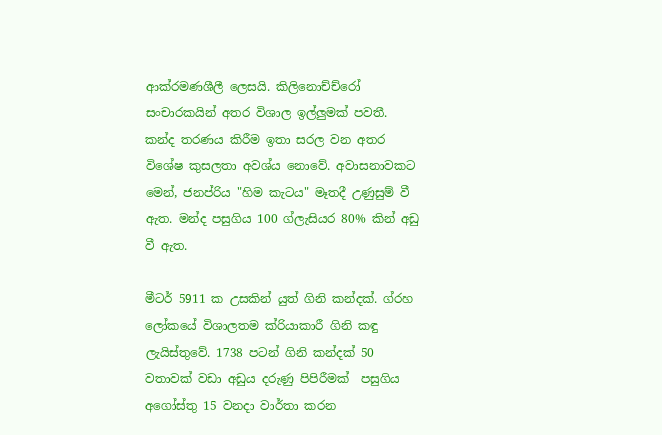ආක්රමණශීලී ලෙසයි. කිලිනොච්ච්රෝ සංචාරකයින් අතර විශාල ඉල්ලුමක් පවතී. කන්ද තරණය කිරීම ඉතා සරල වන අතර විශේෂ කුසලතා අවශ්ය නොවේ. අවාසනාවකට මෙන්, ජනප්රිය "හිම කැටය" මෑතදී උණුසුම් වී ඇත. මන්ද පසුගිය 100 ග්ලැසියර 80% කින් අඩු වී ඇත.

මීටර් 5911 ක උසකින් යුත් ගිනි කන්දක්. ග්රහ ලෝකයේ විශාලතම ක්රියාකාරී ගිනි කඳු ලැයිස්තුවේ. 1738 පටන් ගිනි කන්දක් 50 වතාවක් වඩා අඩුය දරුණු පිපිරීමක්  පසුගිය අගෝස්තු 15 වනදා වාර්තා කරන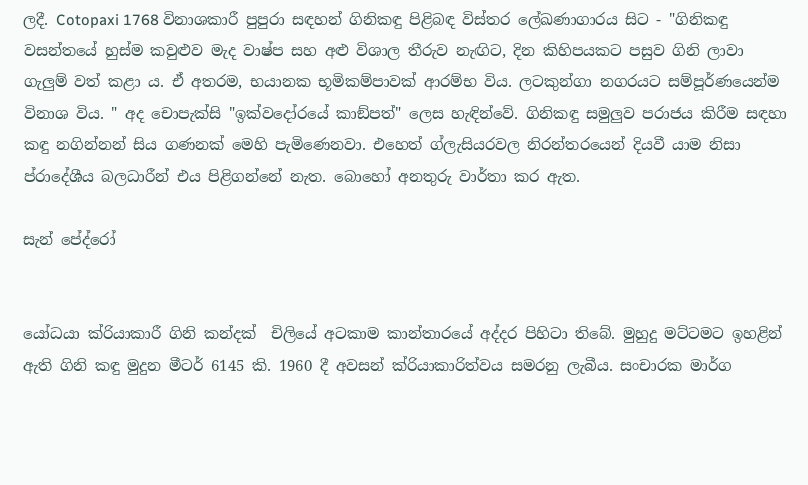ලදී. Cotopaxi 1768 විනාශකාරී පුපුරා සඳහන් ගිනිකඳු පිළිබඳ විස්තර ලේඛණාගාරය සිට - "ගිනිකඳු වසන්තයේ හුස්ම කවුළුව මැද වාෂ්ප සහ අළු විශාල තීරුව නැඟිට, දින කිහිපයකට පසුව ගිනි ලාවා ගැලුම් වත් කළා ය. ඒ අතරම, භයානක භූමිකම්පාවක් ආරම්භ විය. ලටකුන්ගා නගරයට සම්පූර්ණයෙන්ම විනාශ විය. " අද චොපැක්සි "ඉක්වදෝරයේ කාඞ්පත්" ලෙස හැඳින්වේ. ගිනිකඳු සමුලුව පරාජය කිරීම සඳහා කඳු නගින්නන් සිය ගණනක් මෙහි පැමිණෙනවා. එහෙත් ග්ලැසියරවල නිරන්තරයෙන් දියවී යාම නිසා ප්රාදේශීය බලධාරීන් එය පිළිගන්නේ නැත. බොහෝ අනතුරු වාර්තා කර ඇත.

සැන් පේද්රෝ


යෝධයා ක්රියාකාරී ගිනි කන්දක්  චිලියේ අටකාම කාන්තාරයේ අද්දර පිහිටා තිබේ. මුහුදු මට්ටමට ඉහළින් ඇති ගිනි කඳු මුදුන මීටර් 6145 කි. 1960 දී අවසන් ක්රියාකාරිත්වය සමරනු ලැබීය. සංචාරක මාර්ග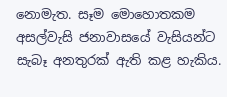නොමැත. සෑම මොහොතකම අසල්වැසි ජනාවාසයේ වැසියන්ට සැබෑ අනතුරක් ඇති කළ හැකිය.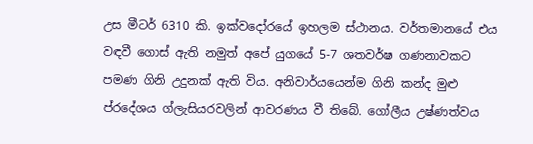උස මීටර් 6310 කි. ඉක්වදෝරයේ ඉහලම ස්ථානය. වර්තමානයේ එය වඳවී ගොස් ඇති නමුත් අපේ යුගයේ 5-7 ශතවර්ෂ ගණනාවකට පමණ ගිනි උදුනක් ඇති විය. අනිවාර්යයෙන්ම ගිනි කන්ද මුළු ප්රදේශය ග්ලැසියරවලින් ආවරණය වී තිබේ. ගෝලීය උෂ්ණත්වය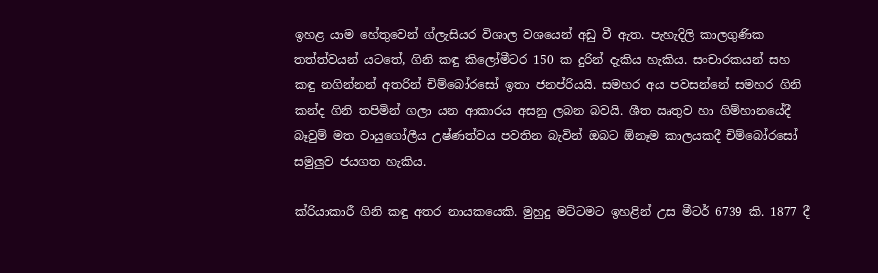ඉහළ යාම හේතුවෙන් ග්ලැසියර විශාල වශයෙන් අඩු වී ඇත. පැහැදිලි කාලගුණික තත්ත්වයන් යටතේ, ගිනි කඳු කිලෝමීටර 150 ක දුරින් දැකිය හැකිය. සංචාරකයන් සහ කඳු නගින්නන් අතරින් චිම්බෝරසෝ ඉතා ජනප්රියයි. සමහර අය පවසන්නේ සමහර ගිනි කන්ද ගිනි තපිමින් ගලා යන ආකාරය අසනු ලබන බවයි. ශීත ඍතුව හා ගිම්හානයේදී බෑවුම් මත වායුගෝලීය උෂ්ණත්වය පවතින බැවින් ඔබට ඕනෑම කාලයකදී චිම්බෝරසෝ සමුලුව ජයගත හැකිය.

ක්රියාකාරී ගිනි කඳු අතර නායකයෙකි. මුහුදු මට්ටමට ඉහළින් උස මීටර් 6739 කි. 1877 දී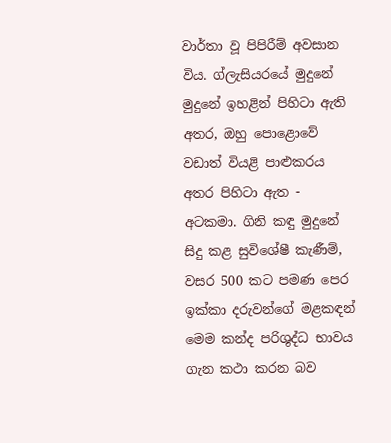වාර්තා වූ පිපිරීම් අවසාන විය. ග්ලැසියරයේ මුදුනේ මුදුනේ ඉහළින් පිහිටා ඇති අතර, ඔහු පොළොවේ වඩාත් වියළි පාළුකරය අතර පිහිටා ඇත - අටකමා. ගිනි කඳු මුදුනේ සිදු කළ සුවිශේෂී කැණීම්, වසර 500 කට පමණ පෙර ඉක්කා දරුවන්ගේ මළකඳන් මෙම කන්ද පරිශුද්ධ භාවය ගැන කථා කරන බව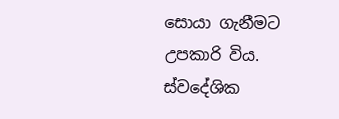සොයා ගැනීමට උපකාරි විය. ස්වදේශික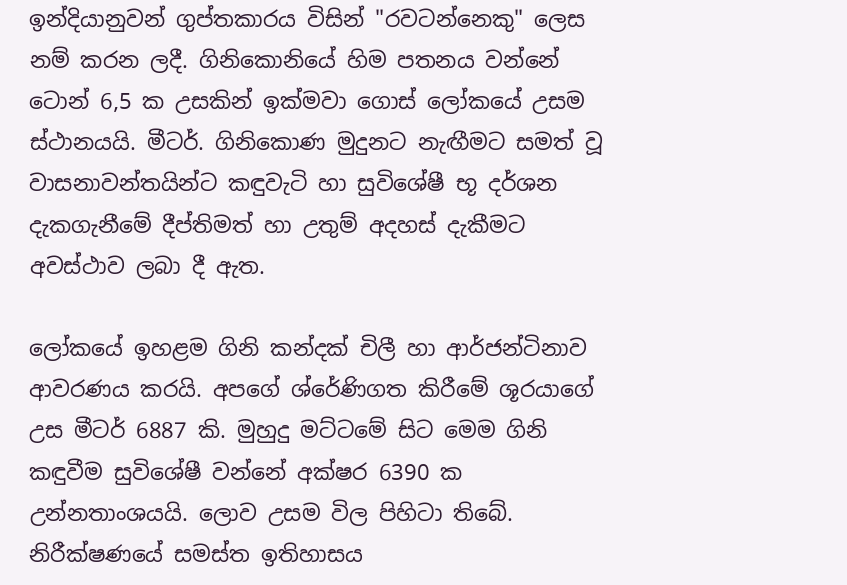ඉන්දියානුවන් ගුප්තකාරය විසින් "රවටන්නෙකු" ලෙස නම් කරන ලදී. ගිනිකොනියේ හිම පතනය වන්නේ ටොන් 6,5 ක උසකින් ඉක්මවා ගොස් ලෝකයේ උසම ස්ථානයයි. මීටර්. ගිනිකොණ මුදුනට නැඟීමට සමත් වූ වාසනාවන්තයින්ට කඳුවැටි හා සුවිශේෂී භූ දර්ශන දැකගැනීමේ දීප්තිමත් හා උතුම් අදහස් දැකීමට අවස්ථාව ලබා දී ඇත.

ලෝකයේ ඉහළම ගිනි කන්දක් චිලී හා ආර්ජන්ටිනාව ආවරණය කරයි. අපගේ ශ්රේණිගත කිරීමේ ශූරයාගේ උස මීටර් 6887 කි. මුහුදු මට්ටමේ සිට මෙම ගිනි කඳුවීම සුවිශේෂී වන්නේ අක්ෂර 6390 ක උන්නතාංශයයි. ලොව උසම විල පිහිටා තිබේ. නිරීක්ෂණයේ සමස්ත ඉතිහාසය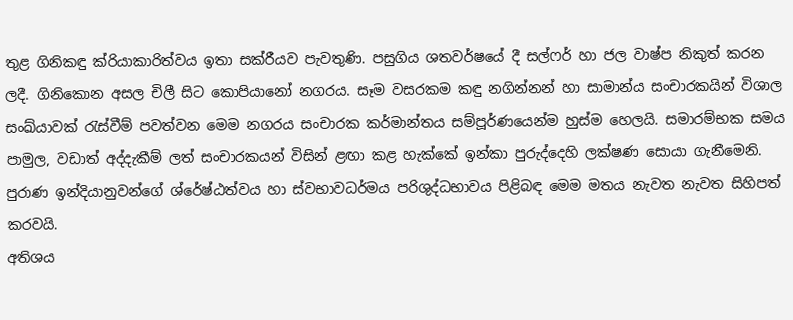තුළ ගිනිකඳු ක්රියාකාරිත්වය ඉතා සක්රීයව පැවතුණි. පසුගිය ශතවර්ෂයේ දී සල්ෆර් හා ජල වාෂ්ප නිකුත් කරන ලදී. ගිනිකොන අසල චිලී සිට කොපියානෝ නගරය. සෑම වසරකම කඳු නගින්නන් හා සාමාන්ය සංචාරකයින් විශාල සංඛ්යාවක් රැස්වීම් පවත්වන මෙම නගරය සංචාරක කර්මාන්තය සම්පූර්ණයෙන්ම හුස්ම හෙලයි. සමාරම්භක සමය පාමුල, වඩාත් අද්දැකීම් ලත් සංචාරකයන් විසින් ළඟා කළ හැක්කේ ඉන්කා පුරුද්දෙහි ලක්ෂණ සොයා ගැනීමෙනි. පුරාණ ඉන්දියානුවන්ගේ ශ්රේෂ්ඨත්වය හා ස්වභාවධර්මය පරිශුද්ධභාවය පිළිබඳ මෙම මතය නැවත නැවත සිහිපත් කරවයි.
අතිශය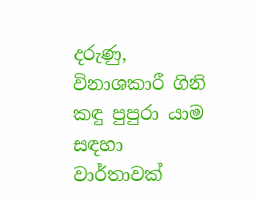දරුණු, විනාශකාරී ගිනි කඳු පුපුරා යාම සඳහා වාර්තාවක්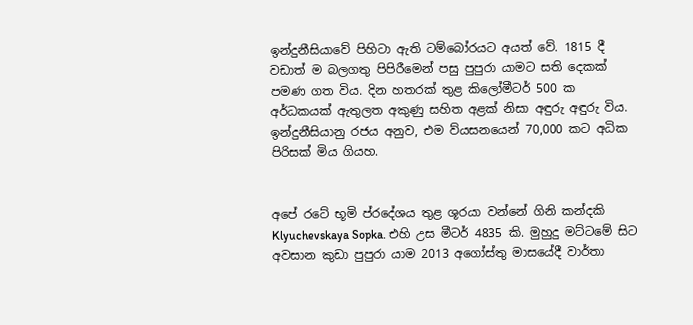ඉන්දුනීසියාවේ පිහිටා ඇති ටම්බෝරයට අයත් වේ. 1815 දී වඩාත් ම බලගතු පිපිරීමෙන් පසු පුපුරා යාමට සති දෙකක් පමණ ගත විය. දින හතරක් තුළ කිලෝමීටර් 500 ක අර්ධකයක් ඇතුලත අකුණු සහිත අළක් නිසා අඳුරු අඳුරු විය. ඉන්දුනීසියානු රජය අනුව, එම ව්යසනයෙන් 70,000 කට අධික පිරිසක් මිය ගියහ.


අපේ රටේ භූමි ප්රදේශය තුළ ශූරයා වන්නේ ගිනි කන්දකි Klyuchevskaya Sopka. එහි උස මීටර් 4835 කි. මුහුදු මට්ටමේ සිට අවසාන කුඩා පුපුරා යාම 2013 අගෝස්තු මාසයේදී වාර්තා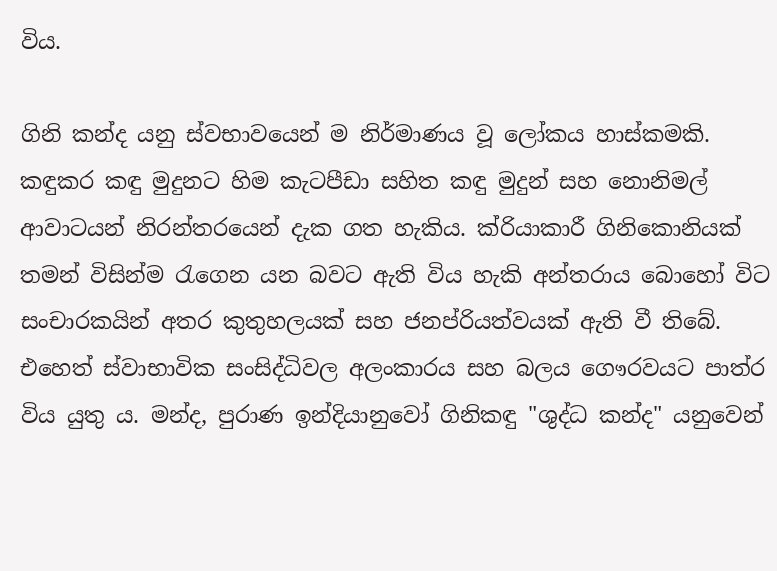විය.

ගිනි කන්ද යනු ස්වභාවයෙන් ම නිර්මාණය වූ ලෝකය හාස්කමකි. කඳුකර කඳු මුදුනට හිම කැටපීඩා සහිත කඳු මුදුන් සහ නොනිමල් ආවාටයන් නිරන්තරයෙන් දැක ගත හැකිය. ක්රියාකාරී ගිනිකොනියක් තමන් විසින්ම රැගෙන යන බවට ඇති විය හැකි අන්තරාය බොහෝ විට සංචාරකයින් අතර කුතුහලයක් සහ ජනප්රියත්වයක් ඇති වී තිබේ. එහෙත් ස්වාභාවික සංසිද්ධිවල අලංකාරය සහ බලය ගෞරවයට පාත්ර විය යුතු ය. මන්ද, පුරාණ ඉන්දියානුවෝ ගිනිකඳු "ශුද්ධ කන්ද" යනුවෙන්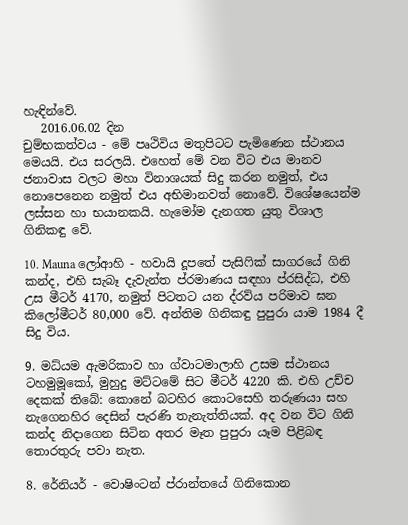හැඳින්වේ.
   2016.06.02 දින
චුම්භකත්වය - මේ පෘථිවිය මතුපිටට පැමිණෙන ස්ථානය මෙයයි. එය සරලයි. එහෙත් මේ වන විට එය මානව ජනාවාස වලට මහා විනාශයක් සිදු කරන නමුත්, එය නොපෙනෙන නමුත් එය අභිමානවත් නොවේ. විශේෂයෙන්ම ලස්සන හා භයානකයි. හැමෝම දැනගත යුතු විශාල ගිනිකඳු වේ.

10. Mauna ලෝආහි - හවායි දූපතේ පැසිෆික් සාගරයේ ගිනි කන්ද, එහි සැබෑ දැවැන්ත ප්රමාණය සඳහා ප්රසිද්ධ, එහි උස මීටර් 4170, නමුත් පිටතට යන ද්රව්ය පරිමාව ඝන කිලෝමීටර් 80,000 වේ. අන්තිම ගිනිකඳු පුපුරා යාම 1984 දී සිදු විය.

9. මධ්යම ඇමරිකාව හා ග්වාටමාලාහි උසම ස්ථානය ටහමුමූකෝ, මුහුදු මට්ටමේ සිට මීටර් 4220 කි. එහි උච්ච දෙකක් තිබේ: කොනේ බටහිර කොටසෙහි තරුණයා සහ නැගෙනහිර දෙසින් පැරණි තැනැත්තියක්. අද වන විට ගිනි කන්ද නිදාගෙන සිටින අතර මෑත පුපුරා යෑම පිළිබඳ තොරතුරු පවා නැත.

8. රේනියර් - වොෂිංටන් ප්රාන්තයේ ගිනිකොන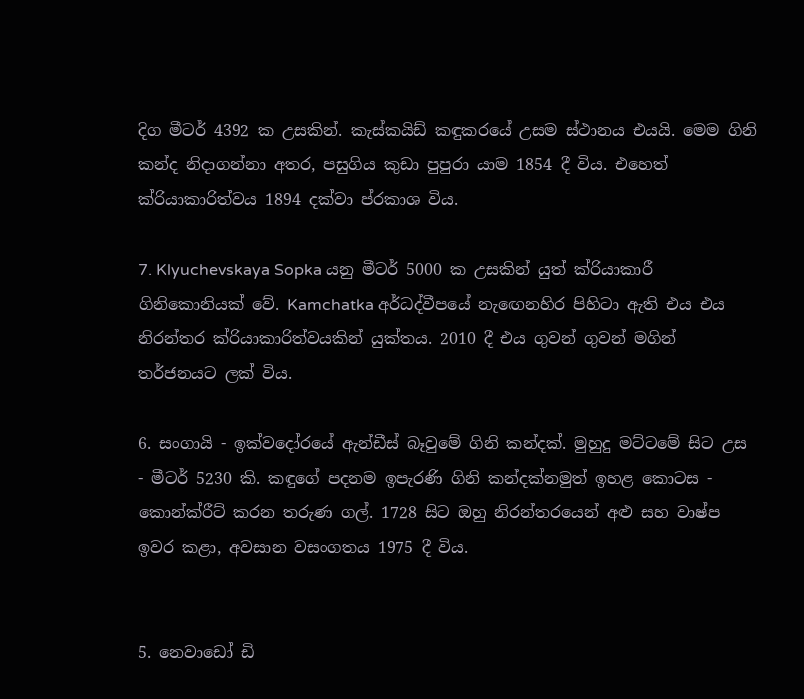දිග මීටර් 4392 ක උසකින්. කැස්කයිඩ් කඳුකරයේ උසම ස්ථානය එයයි. මෙම ගිනි කන්ද නිදාගන්නා අතර, පසුගිය කුඩා පුපුරා යාම 1854 දී විය. එහෙත් ක්රියාකාරිත්වය 1894 දක්වා ප්රකාශ විය.

7. Klyuchevskaya Sopka යනු මීටර් 5000 ක උසකින් යුත් ක්රියාකාරී ගිනිකොනියක් වේ. Kamchatka අර්ධද්වීපයේ නැඟෙනහිර පිහිටා ඇති එය එය නිරන්තර ක්රියාකාරිත්වයකින් යුක්තය. 2010 දී එය ගුවන් ගුවන් මගින් තර්ජනයට ලක් විය.

6. සංගායි - ඉක්වදෝරයේ ඇන්ඩීස් බෑවුමේ ගිනි කන්දක්. මුහුදු මට්ටමේ සිට උස - මීටර් 5230 කි. කඳුගේ පදනම ඉපැරණි ගිනි කන්දක්නමුත් ඉහළ කොටස - කොන්ක්රීට් කරන තරුණ ගල්. 1728 සිට ඔහු නිරන්තරයෙන් අළු සහ වාෂ්ප ඉවර කළා, අවසාන වසංගතය 1975 දී විය.


5. නෙවාඩෝ ඩි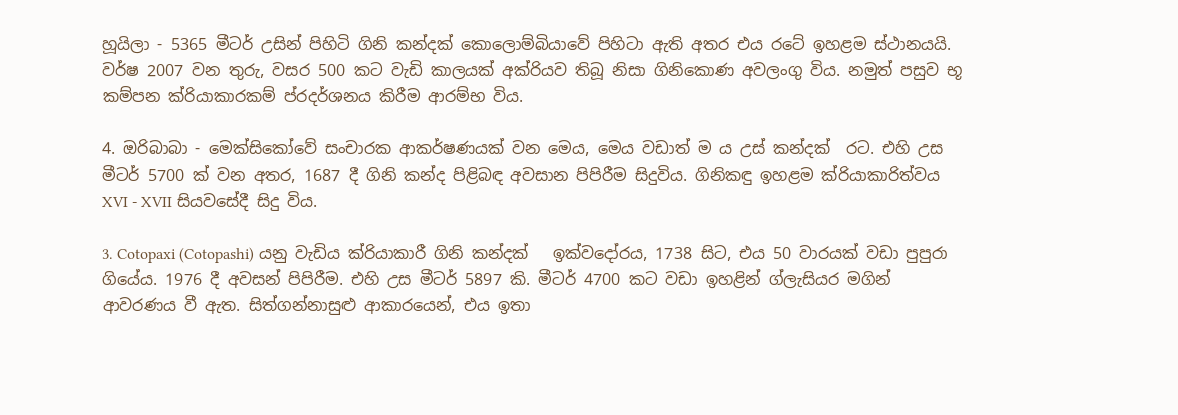හූයිලා - 5365 මීටර් උසින් පිහිටි ගිනි කන්දක් කොලොම්බියාවේ පිහිටා ඇති අතර එය රටේ ඉහළම ස්ථානයයි. වර්ෂ 2007 වන තුරු, වසර 500 කට වැඩි කාලයක් අක්රියව තිබූ නිසා ගිනිකොණ අවලංගු විය. නමුත් පසුව භූ කම්පන ක්රියාකාරකම් ප්රදර්ශනය කිරීම ආරම්භ විය.

4. ඔරිබාබා - මෙක්සිකෝවේ සංචාරක ආකර්ෂණයක් වන මෙය, මෙය වඩාත් ම ය උස් කන්දක්  රට. එහි උස මීටර් 5700 ක් වන අතර, 1687 දී ගිනි කන්ද පිළිබඳ අවසාන පිපිරීම සිදුවිය. ගිනිකඳු ඉහළම ක්රියාකාරිත්වය XVI - XVII සියවසේදී සිදු විය.

3. Cotopaxi (Cotopashi) යනු වැඩිය ක්රියාකාරී ගිනි කන්දක්   ඉක්වදෝරය, 1738 සිට, එය 50 වාරයක් වඩා පුපුරා ගියේය. 1976 දී අවසන් පිපිරීම. එහි උස මීටර් 5897 කි. මීටර් 4700 කට වඩා ඉහළින් ග්ලැසියර මගින් ආවරණය වී ඇත. සිත්ගන්නාසුළු ආකාරයෙන්, එය ඉතා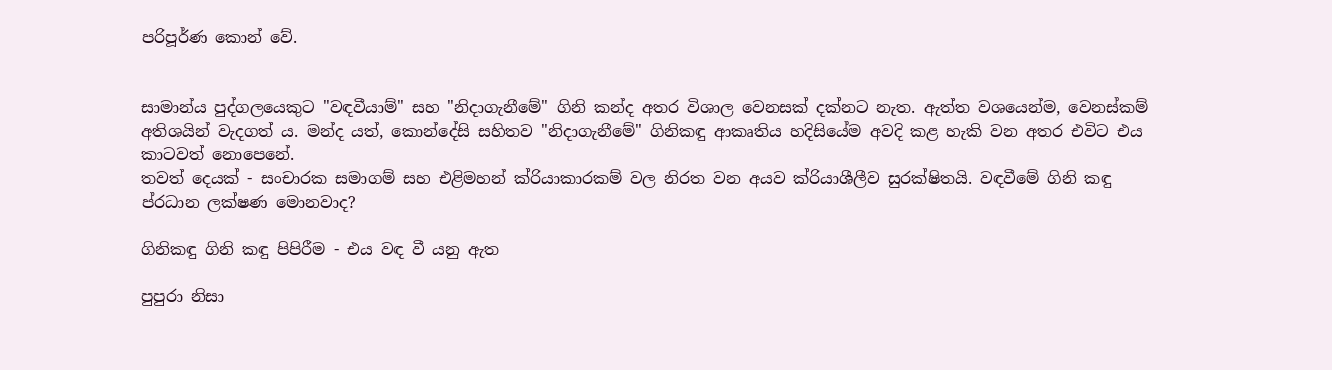පරිපූර්ණ කොන් වේ.


සාමාන්ය පුද්ගලයෙකුට "වඳවීයාම්" සහ "නිදාගැනීමේ" ගිනි කන්ද අතර විශාල වෙනසක් දක්නට නැත. ඇත්ත වශයෙන්ම, වෙනස්කම් අතිශයින් වැදගත් ය. මන්ද යත්, කොන්දේසි සහිතව "නිදාගැනීමේ" ගිනිකඳු ආකෘතිය හදිසියේම අවදි කළ හැකි වන අතර එවිට එය කාටවත් නොපෙනේ.
තවත් දෙයක් - සංචාරක සමාගම් සහ එළිමහන් ක්රියාකාරකම් වල නිරත වන අයව ක්රියාශීලීව සුරක්ෂිතයි. වඳවීමේ ගිනි කඳු ප්රධාන ලක්ෂණ මොනවාද?

ගිනිකඳු ගිනි කඳු පිපිරීම - එය වඳ වී යනු ඇත

පුපුරා නිසා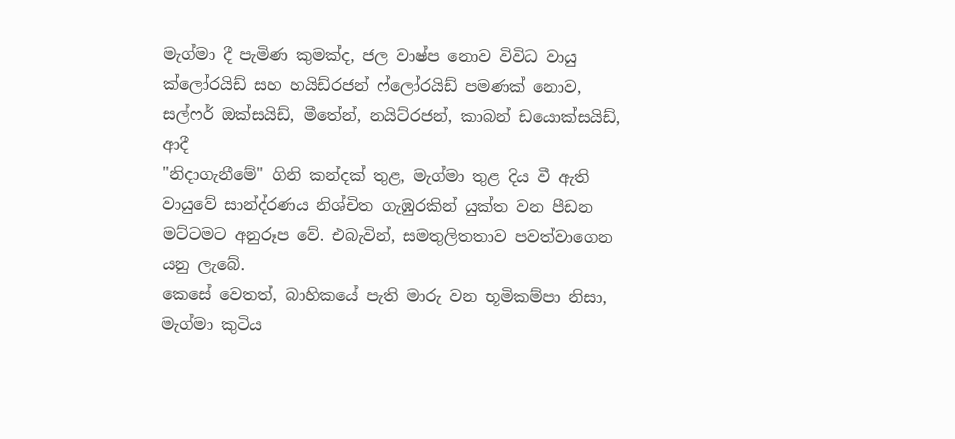මැග්මා දී පැමිණ කුමක්ද, ජල වාෂ්ප නොව විවිධ වායු ක්ලෝරයිඩ් සහ හයිඩ්රජන් ෆ්ලෝරයිඩ් පමණක් නොව, සල්ෆර් ඔක්සයිඩ්, මීතේන්, නයිට්රජන්, කාබන් ඩයොක්සයිඩ්, ආදී
"නිදාගැනීමේ" ගිනි කන්දක් තුළ, මැග්මා තුළ දිය වී ඇති වායුවේ සාන්ද්රණය නිශ්චිත ගැඹුරකින් යුක්ත වන පීඩන මට්ටමට අනුරූප වේ. එබැවින්, සමතුලිතතාව පවත්වාගෙන යනු ලැබේ.
කෙසේ වෙතත්, බාහිකයේ පැති මාරු වන භූමිකම්පා නිසා, මැග්මා කුටිය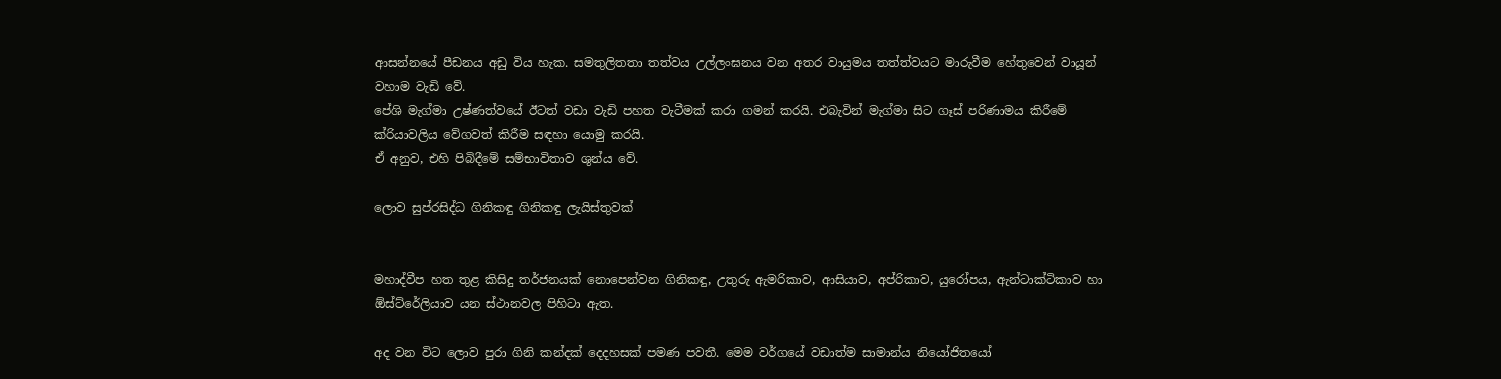ආසන්නයේ පීඩනය අඩු විය හැක. සමතුලිතතා තත්වය උල්ලංඝනය වන අතර වායුමය තත්ත්වයට මාරුවීම හේතුවෙන් වායූන් වහාම වැඩි වේ.
පේශි මැග්මා උෂ්ණත්වයේ ඊටත් වඩා වැඩි පහත වැටීමක් කරා ගමන් කරයි. එබැවින් මැග්මා සිට ගෑස් පරිණාමය කිරීමේ ක්රියාවලිය වේගවත් කිරීම සඳහා යොමු කරයි.
ඒ අනුව, එහි පිබිදීමේ සම්භාවිතාව ශුන්ය වේ.

ලොව සුප්රසිද්ධ ගිනිකඳු ගිනිකඳු ලැයිස්තුවක්


මහාද්වීප හත තුළ කිසිදු තර්ජනයක් නොපෙන්වන ගිනිකඳු, උතුරු ඇමරිකාව, ආසියාව, අප්රිකාව, යුරෝපය, ඇන්ටාක්ටිකාව හා ඕස්ට්රේලියාව යන ස්ථානවල පිහිටා ඇත.

අද වන විට ලොව පුරා ගිනි කන්දක් දෙදහසක් පමණ පවතී. මෙම වර්ගයේ වඩාත්ම සාමාන්ය නියෝජිතයෝ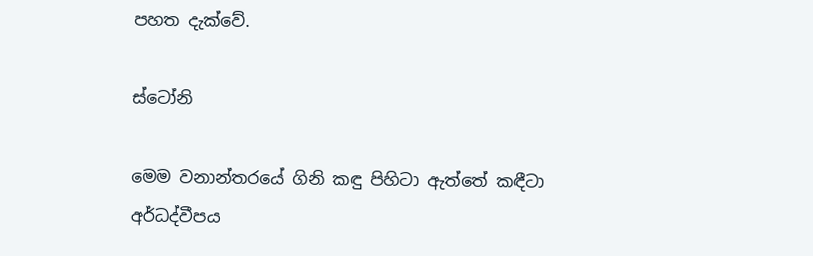පහත දැක්වේ.

ස්ටෝනි

මෙම වනාන්තරයේ ගිනි කඳු පිහිටා ඇත්තේ කඳීටා අර්ධද්වීපය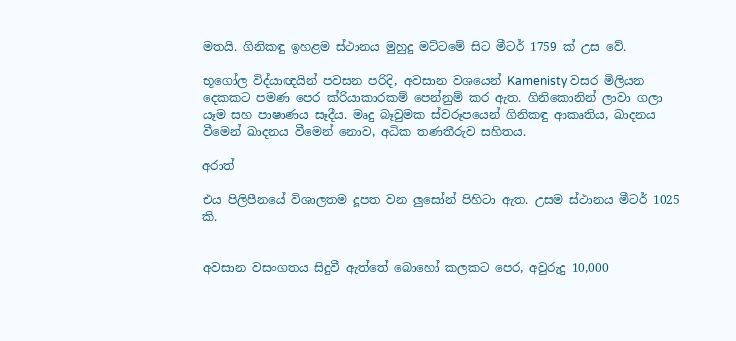මතයි. ගිනිකඳු ඉහළම ස්ථානය මුහුදු මට්ටමේ සිට මීටර් 1759 ක් උස වේ.

භූගෝල විද්යාඥයින් පවසන පරිදි, අවසාන වශයෙන් Kamenisty වසර මිලියන දෙකකට පමණ පෙර ක්රියාකාරකම් පෙන්නුම් කර ඇත. ගිනිකොනින් ලාවා ගලා යෑම සහ පාෂාණය සෑදීය. මෘදු බෑවුමක ස්වරූපයෙන් ගිනිකඳු ආකෘතිය, ඛාදනය වීමෙන් ඛාදනය වීමෙන් නොව, අධික තණතීරුව සහිතය.

අරාත්

එය පිලිපීනයේ විශාලතම දූපත වන ලුසෝන් පිහිටා ඇත. උසම ස්ථානය මීටර් 1025 කි.


අවසාන වසංගතය සිදුවී ඇත්තේ බොහෝ කලකට පෙර, අවුරුදු 10,000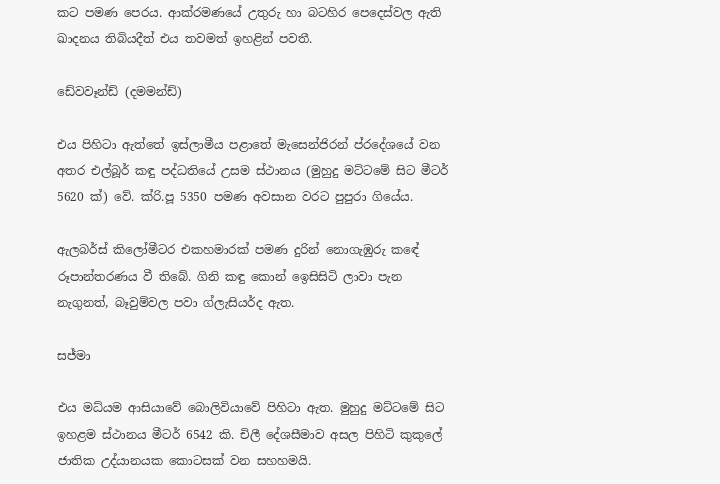කට පමණ පෙරය. ආක්රමණයේ උතුරු හා බටහිර පෙදෙස්වල ඇති ඛාදනය තිබියදීත් එය තවමත් ඉහළින් පවතී.

ඩේවවෑන්ඩ් (දමමන්ඩ්)

එය පිහිටා ඇත්තේ ඉස්ලාමීය පළාතේ මැසෙන්ජිරන් ප්රදේශයේ වන අතර එල්බූර් කඳු පද්ධතියේ උසම ස්ථානය (මුහුදු මට්ටමේ සිට මීටර් 5620 ක්) වේ. ක්රි.පූ 5350 පමණ අවසාන වරට පුපුරා ගියේය.

ඇලබර්ස් කිලෝමීටර එකහමාරක් පමණ දුරින් නොගැඹුරු කඳේ රූපාන්තරණය වී තිබේ. ගිනි කඳු කොන් ඉෙසිසිටි ලාවා පැන නැගුනත්, බෑවුම්වල පවා ග්ලැසියර්ද ඇත.

සජ්මා

එය මධ්යම ආසියාවේ බොලිවියාවේ පිහිටා ඇත. මුහුදු මට්ටමේ සිට ඉහළම ස්ථානය මීටර් 6542 කි. චිලී දේශසීමාව අසල පිහිටි කුකුලේ ජාතික උද්යානයක කොටසක් වන සහහමයි.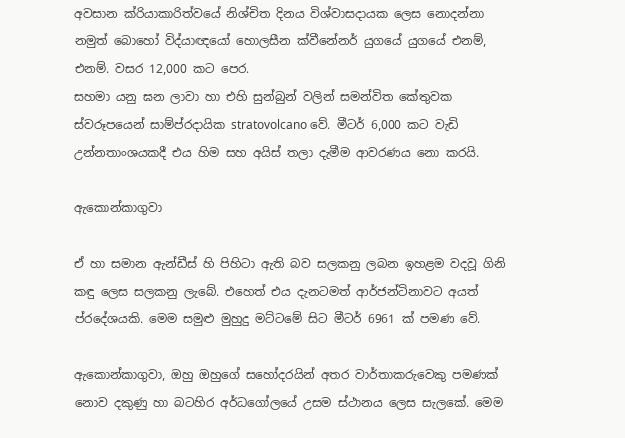අවසාන ක්රියාකාරිත්වයේ නිශ්චිත දිනය විශ්වාසදායක ලෙස නොදන්නා නමුත් බොහෝ විද්යාඥයෝ හොලසීන ක්වීනේනර් යුගයේ යුගයේ එනම්, එනම්. වසර 12,000 කට පෙර.
සහමා යනු ඝන ලාවා හා එහි සුන්බුන් වලින් සමන්විත කේතුවක ස්වරූපයෙන් සාම්ප්රදායික stratovolcano වේ. මීටර් 6,000 කට වැඩි උන්නතාංශයකදී එය හිම සහ අයිස් තලා දැමීම ආවරණය නො කරයි.

ඇකොන්කාගුවා

ඒ හා සමාන ඇන්ඩීස් හි පිහිටා ඇති බව සලකනු ලබන ඉහළම වදවූ ගිනි කඳු ලෙස සලකනු ලැබේ. එහෙත් එය දැනටමත් ආර්ජන්ටිනාවට අයත් ප්රදේශයකි. මෙම සමුළු මුහුදු මට්ටමේ සිට මීටර් 6961 ක් පමණ වේ.

ඇකොන්කාගුවා, ඔහු ඔහුගේ සහෝදරයින් අතර වාර්තාකරුවෙකු පමණක් නොව දකුණු හා බටහිර අර්ධගෝලයේ උසම ස්ථානය ලෙස සැලකේ. මෙම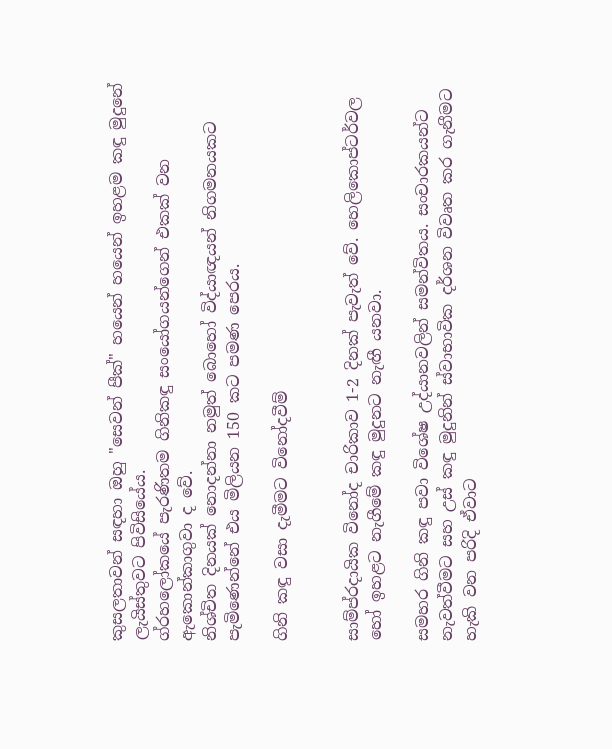කුසලතාවන් සඳහා ඔහු "සෙවන් පීක්" හයෙන් හයෙන් ඉහළම කඳු මුදුනේ ලැයිස්තුවට පිවිසියේය.
ග්රහලෝකයේ පැරණිතම ගිනිකඳු සංයෝගයන්ගෙන් එකක් වන ඇකොන්කාගුවා ද වේ.
නිශ්චිත දිනයක් නොදන්නා නමුත් බොහෝ විද්යාඥයන් නිගමනයකට පැමිණෙන්නේ එය මිලියන 150 කට පමණ පෙරය.

ගිනි කඳු වසා දැමීමට විනෝදවීම්


සාම්ප්රදායික විනෝද චාරිකාව 1-2 දිනක් පැවැත් වේ. හෙලිකොප්ටර්වල හෝ ඉහළට නැගීමේ කඳු මුදුනට නැඟී යනවා.

සමහර ගිනි කඳු පවා විශේෂ උද්යානවලින් සමන්විතය. සංචාරකයන්ට නැවත්වීමට සහ උස් කඳු මුදුනින් ස්වාභාවික දර්ශන විවෘත කර ගැනීමට හැකි වන පරිදි ඒවාට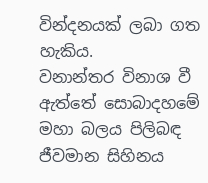වින්දනයක් ලබා ගත හැකිය.
වනාන්තර විනාශ වී ඇත්තේ සොබාදහමේ මහා බලය පිලිබඳ ජීවමාන සිහිනය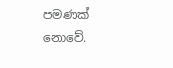පමණක් නොවේ.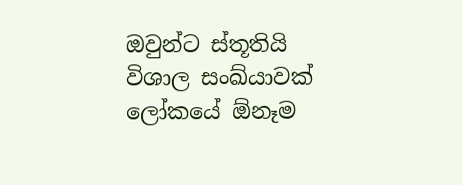ඔවුන්ට ස්තූතියි විශාල සංඛ්යාවක්  ලෝකයේ ඕනෑම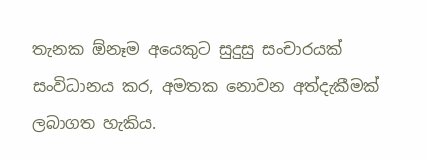තැනක ඕනෑම අයෙකුට සුදුසු සංචාරයක් සංවිධානය කර, අමතක නොවන අත්දැකීමක් ලබාගත හැකිය.